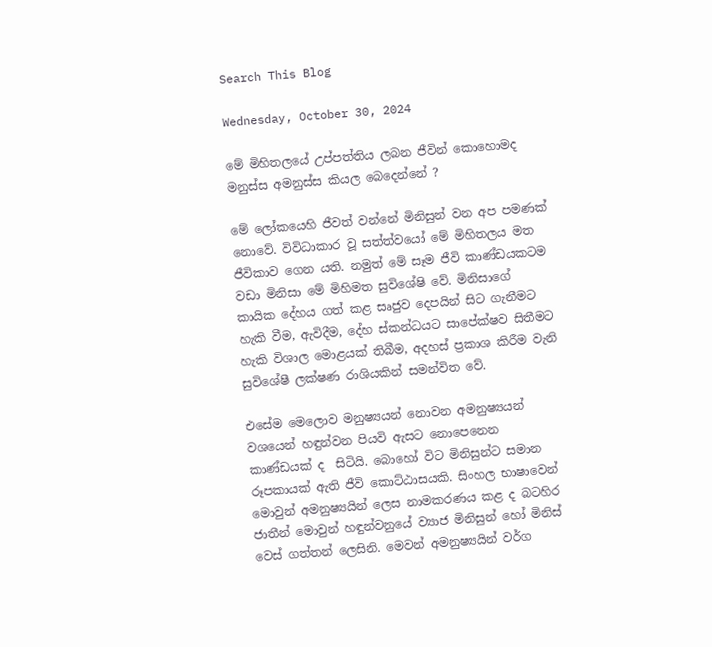Search This Blog

Wednesday, October 30, 2024

මේ මිහිතලයේ උප්පත්තිය ලබන ජීවින් කොහොමද මනුස්ස අමනුස්ස කියල බෙදෙන්නේ ?

මේ ලෝකයෙහි ජීවත් වන්නේ මිනිසුන් වන අප පමණක් නොවේ. විවිධාකාර වූ සත්ත්වයෝ මේ මිහිතලය මත ජීවිකාව ගෙන යති. නමුත් මේ සෑම ජීවි කාණ්ඩයකටම වඩා මිනිසා මේ මිහිමත සුවිශේෂි වේ. මිනිසාගේ කායික දේහය ගත් කළ සෘජුව දෙපයින් සිට ගැනීමට හැකි වීම, ඇවිදීම, දේහ ස්කන්ධයට සාපේක්ෂව සිතීමට හැකි විශාල මොළයක් තිබීම, අදහස් ප්‍රකාශ කිරීම වැනි සුවිශේෂී ලක්ෂණ රාශියකින් සමන්විත වේ.

එසේම මෙලොව මනුෂ්‍යයන් නොවන අමනුෂ්‍යයන් වශයෙන් හඳුන්වන පියවි ඇසට නොපෙනෙන කාණ්ඩයක් ද  සිටියි. බොහෝ විට මිනිසුන්ට සමාන රූපකායක් ඇති ජීවි කොට්ඨාසයකි. සිංහල භාෂාවෙන් මොවුන් අමනුෂ්‍යයින් ලෙස නාමකරණය කළ ද බටහිර ජාතීන් මොවුන් හඳුන්වනුයේ ව්‍යාජ මිනිසුන් හෝ මිනිස් වෙස් ගත්තන් ලෙසිනි. මෙවන් අමනුෂ්‍යයින් වර්ග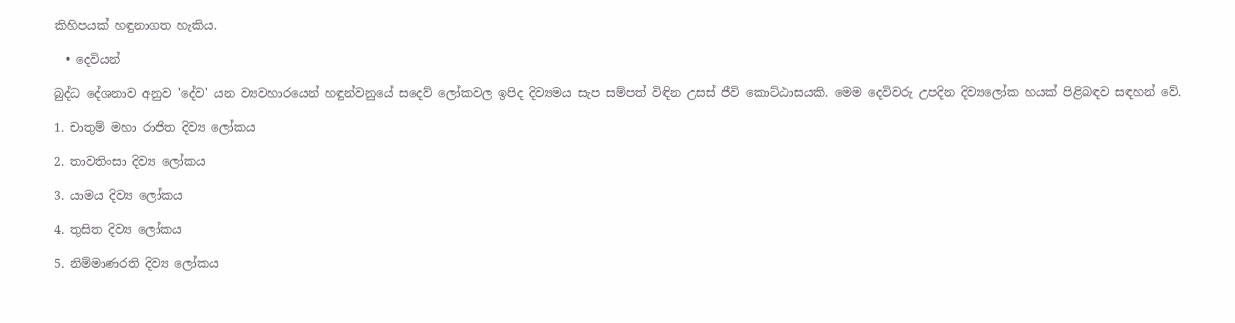කිහිපයක් හඳුනාගත හැකිය.

  • දෙවියන්

බුද්ධ දේශනාව අනුව 'දේව' යන ව්‍යවහාරයෙන් හඳුන්වනුයේ සදෙව් ලෝකවල ඉපිද දිව්‍යමය සැප සම්පත් විඳින උසස් ජීවි කොට්ඨාසයකි. මෙම දෙවිවරු උපදින දිව්‍යලෝක හයක් පිළිබඳව සඳහන් වේ.

1. චාතුම් මහා රාජිත දිව්‍ය ලෝකය

2. තාවතිංසා දිව්‍ය ලෝකය

3. යාමය දිව්‍ය ලෝකය

4. තුසිත දිව්‍ය ලෝකය

5. නිම්මාණරති දිව්‍ය ලෝකය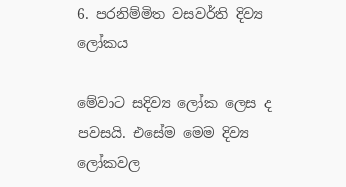6. පරනිම්මිත වසවර්ති දිව්‍ය ලෝකය

මේවාට සදිව්‍ය ලෝක ලෙස ද පවසයි. එසේම මෙම දිව්‍ය ලෝකවල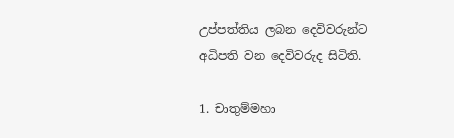උප්පත්තිය ලබන දෙවිවරුන්ට අධිපති වන දෙවිවරුද සිටිති.

1. චාතුම්මහා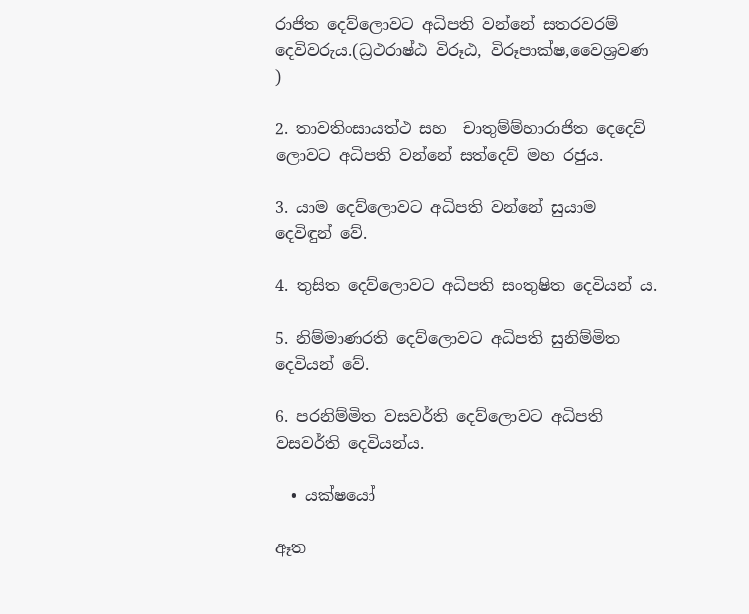රාජිත දෙව්ලොවට අධිපති වන්නේ සතරවරම් දෙවිවරුය.(ධ්‍රථරාෂ්ඨ විරූඨ, විරූපාක්ෂ,වෛශ්‍රවණ )

2. තාවතිංසායත්ථ සහ  චාතුම්ම්හාරාජිත දෙදෙව් ලොවට අධිපති වන්නේ සත්දෙව් මහ රජුය.

3. යාම දෙව්ලොවට අධිපති වන්නේ සුයාම දෙවිඳුන් වේ.

4. තුසිත දෙව්ලොවට අධිපති සංතුෂිත දෙවියන් ය.

5. නිම්මාණරති දෙව්ලොවට අධිපති සුනිම්මිත දෙවියන් වේ.

6. පරනිම්මිත වසවර්ති දෙව්ලොවට අධිපති වසවර්ති දෙවියන්ය.

  • යක්ෂයෝ

ඈත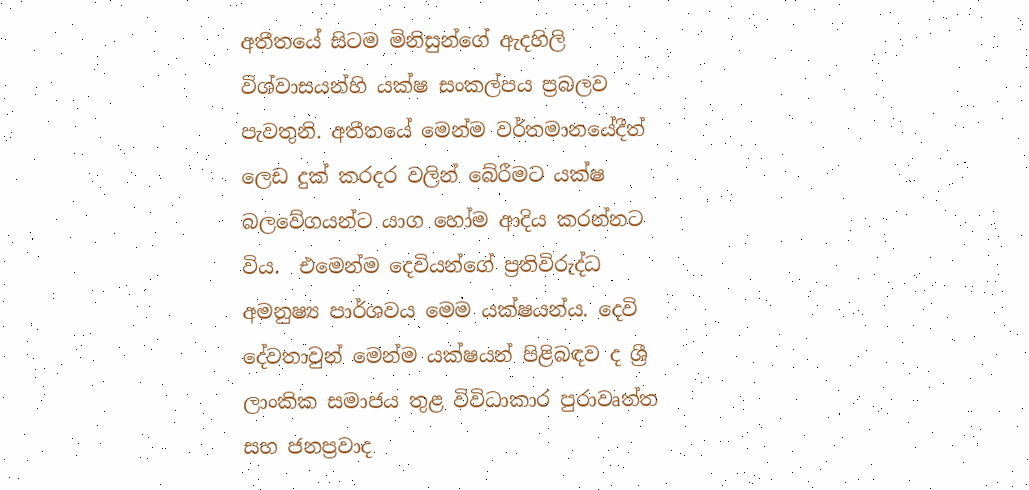අතීතයේ සිටම මිනිසුන්ගේ ඇදහිලි විශ්වාසයන්හි යක්ෂ සංකල්පය ප්‍රබලව පැවතුනි. අතීතයේ මෙන්ම වර්තමානයේදීත් ලෙඩ දුක් කරදර වලින් බේරීමට යක්ෂ බලවේගයන්ට යාග හෝම ආදිය කරන්නට විය.  එමෙන්ම දෙවියන්ගේ ප්‍රතිවිරුද්ධ අමනුෂ්‍ය පාර්ශවය මෙම යක්ෂයන්ය. දෙවි දේවතාවුන් මෙන්ම යක්ෂයන් පිළිබඳව ද ශ්‍රී ලාංකික සමාජය තුළ විවිධාකාර පුරාවෘත්ත සහ ජනප්‍රවාද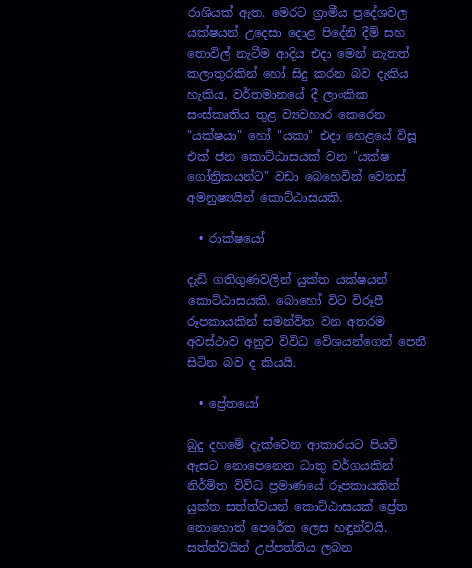රාශියක් ඇත. මෙරට ග්‍රාමීය ප්‍රදේශවල යක්ෂයන් උදෙසා දොළ පිදේනි දීම් සහ තොවිල් නැටීම ආදිය එදා මෙන් නැතත් කලාතුරකින් හෝ සිදු කරන බව දැකිය හැකිය. වර්තමානයේ දී ලාංකික සංස්කෘතිය තුළ ව්‍යවහාර කෙරෙන "යක්ෂයා" හෝ "යකා" එදා හෙළයේ විසූ එක් ජන කොට්ඨාසයක් වන "යක්ෂ ගෝත්‍රිකයන්ට" වඩා බෙහෙවින් වෙනස් අමනුෂ්‍යයින් කොට්ඨාසයකි.

  • රාක්ෂයෝ

දැඩි ගතිගුණවලින් යුක්ත යක්ෂයන් කොට්ඨාසයකි. බොහෝ විට විරූපී රූපකායකින් සමන්විත වන අතරම අවස්ථාව අනුව විවිධ වේශයන්ගෙන් පෙනී සිටින බව ද කියයි.

  • ප්‍රේතයෝ

බුදු දහමේ දැක්වෙන ආකාරයට පියවි ඇසට නොපෙනෙන ධාතු වර්ගයකින් නිර්මිත විවිධ ප්‍රමාණයේ රූපකායකින් යුක්ත සත්ත්වයන් කොට්ඨාසයක් ප්‍රේත නොහොත් පෙරේත ලෙස හඳුන්වයි. සත්ත්වයින් උප්පත්තිය ලබන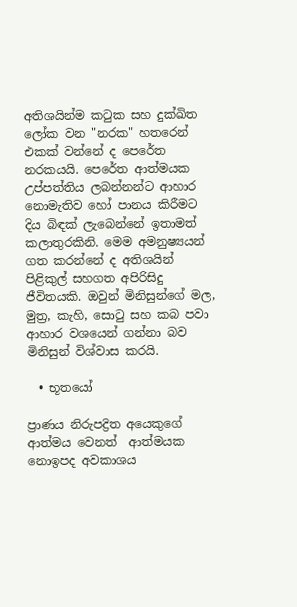අතිශයින්ම කටුක සහ දුක්ඛිත ලෝක වන "නරක" හතරෙන් එකක් වන්නේ ද පෙරේත නරකයයි. පෙරේත ආත්මයක උප්පත්තිය ලබන්නන්ට ආහාර නොමැතිව හෝ පානය කිරීමට දිය බිඳක් ලැබෙන්නේ ඉතාමත් කලාතුරකිනි. මෙම අමනුෂ්‍යයන් ගත කරන්නේ ද අතිශයින් පිළිකුල් සහගත අපිරිසිදු ජීවිතයකි. ඔවුන් මිනිසුන්ගේ මල, මුත්‍ර, කැහි, සොටු සහ කබ පවා ආහාර වශයෙන් ගන්නා බව මිනිසුන් විශ්වාස කරයි.

  • භූතයෝ

ප්‍රාණය නිරුපද්‍රිත අයෙකුගේ ආත්මය වෙනත්  ආත්මයක නොඉපද අවකාශය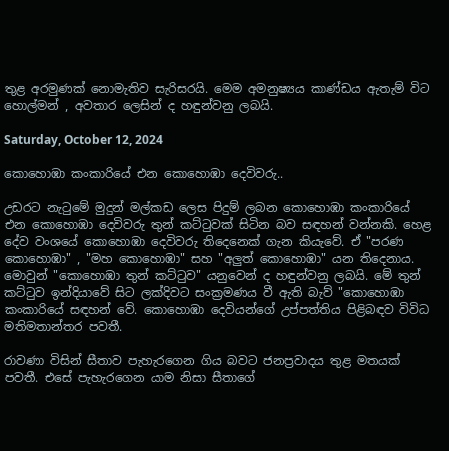තුළ අරමුණක් නොමැතිව සැරිසරයි. මෙම අමනුෂ්‍යය කාණ්ඩය ඇතැම් විට හොල්මන් , අවතාර ලෙසින් ද හඳුන්වනු ලබයි.

Saturday, October 12, 2024

කොහොඹා කංකාරියේ එන කොහොඹා දෙවිවරු..

උඩරට නැටුමේ මුදුන් මල්කඩ ලෙස පිදුම් ලබන කොහොඹා කංකාරියේ එන කොහොඹා දෙවිවරු තුන් කට්ටුවක් සිටින බව සඳහන් වන්නකි. හෙළ දේව වංශයේ කොහොඹා දෙවිවරු තිදෙනෙක් ගැන කියැවේ. ඒ "පරණ කොහොඹා" , "මහ කොහොඹා" සහ "අලුත් කොහොඹා" යන තිදෙනාය. මොවුන් "කොහොඹා තුන් කට්ටුව" යනුවෙන් ද හඳුන්වනු ලබයි. මේ තුන් කට්ටුව ඉන්දියාවේ සිට ලක්දිවට සංක්‍රමණය වී ඇති බැව් "කොහොඹා කංකාරියේ සඳහන් වේ. කොහොඹා දෙවියන්ගේ උප්පත්තිය පිළිබඳව විවිධ මතිමතාන්තර පවතී.

රාවණා විසින් සීතාව පැහැරගෙන ගිය බවට ජනප්‍රවාදය තුළ මතයක් පවතී. එසේ පැහැරගෙන යාම නිසා සීතාගේ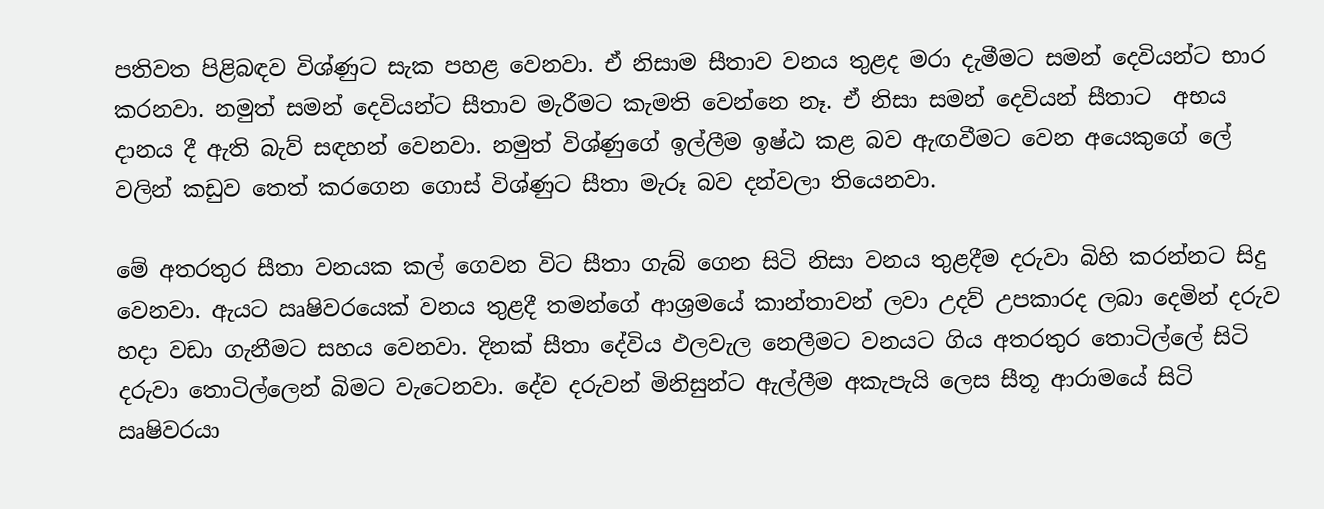පතිවත පිළිබඳව විශ්ණුට සැක පහළ වෙනවා. ඒ නිසාම සීතාව වනය තුළද මරා දැමීමට සමන් දෙවියන්ට භාර කරනවා. නමුත් සමන් දෙවියන්ට සීතාව මැරීමට කැමති වෙන්නෙ නෑ. ඒ නිසා සමන් දෙවියන් සීතාට  අභය දානය දී ඇති බැව් සඳහන් වෙනවා. නමුත් විශ්ණුගේ ඉල්ලීම ඉෂ්ඨ කළ බව ඇඟවීමට වෙන අයෙකුගේ ලේ වලින් කඩුව තෙත් කරගෙන ගොස් විශ්ණුට සීතා මැරූ බව දන්වලා තියෙනවා.

මේ අතරතුර සීතා වනයක කල් ගෙවන විට සීතා ගැබ් ගෙන සිටි නිසා වනය තුළදීම දරුවා බිහි කරන්නට සිදු වෙනවා. ඇයට ඍෂිවරයෙක් වනය තුළදී තමන්ගේ ආශ්‍රමයේ කාන්තාවන් ලවා උදව් උපකාරද ලබා දෙමින් දරුව හදා වඩා ගැනීමට සහය වෙනවා. දිනක් සීතා දේවිය ඵලවැල නෙලීමට වනයට ගිය අතරතුර තොටිල්ලේ සිටි දරුවා තොටිල්ලෙන් බිමට වැටෙනවා. දේව දරුවන් මිනිසුන්ට ඇල්ලීම අකැපැයි ලෙස සීතූ ආරාමයේ සිටි ඍෂිවරයා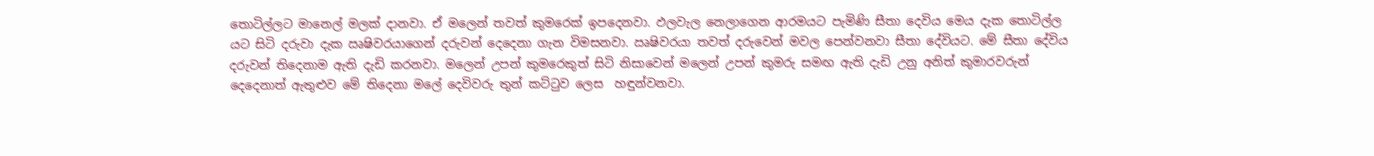තොටිල්ලට මානෙල් මලක් දානවා. ඒ මලෙන් තවත් කුමරෙක් ඉපදෙනවා. ඵලවැල නෙලාගෙන ආරමයට පැමිණි සීතා දෙවිය මෙය දැක තොටිල්ල යට සිටි දරුවා දැක ඍෂිවරයාගෙන් දරුවන් දෙදෙනා ගැන විමසනවා. ඍෂිවරයා තවත් දරුවෙන් මවල පෙන්වනවා සීතා දේවියට. මේ සීතා දේවිය දරුවන් තිදෙනාම ඇති දැඩි කරනවා. මලෙන් උපන් කුමරෙකුත් සිටි නිසාවෙන් මලෙන් උපන් කුමරු සමඟ ඇති දැඩි උනු අනිත් කුමාරවරුන් දෙදෙනාත් ඇතුළුව මේ තිදෙනා මලේ දෙවිවරු තුන් කට්ටුව ලෙස  හඳුන්වනවා.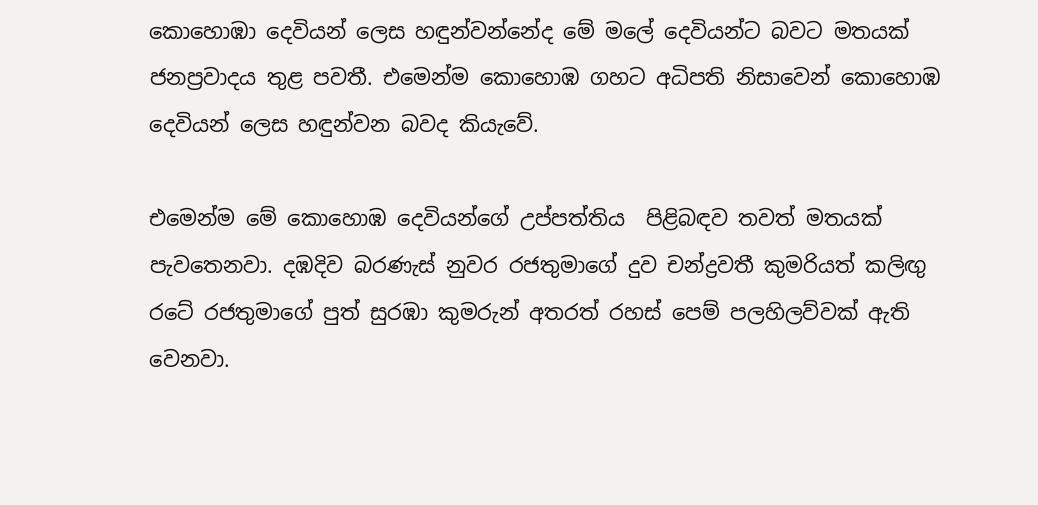කොහොඹා දෙවියන් ලෙස හඳුන්වන්නේද මේ මලේ දෙවියන්ට බවට මතයක් ජනප්‍රවාදය තුළ පවතී. එමෙන්ම කොහොඹ ගහට අධිපති නිසාවෙන් කොහොඹ දෙවියන් ලෙස හඳුන්වන බවද කියැවේ.

එමෙන්ම මේ කොහොඹ දෙවියන්ගේ උප්පත්තිය  පිළිබඳව තවත් මතයක් පැවතෙනවා. දඹදිව බරණැස් නුවර රජතුමාගේ දුව චන්ද්‍රවතී කුමරියත් කලිඟු රටේ රජතුමාගේ පුත් සුරඹා කුමරුන් අතරත් රහස් පෙම් පලහිලව්වක් ඇති වෙනවා.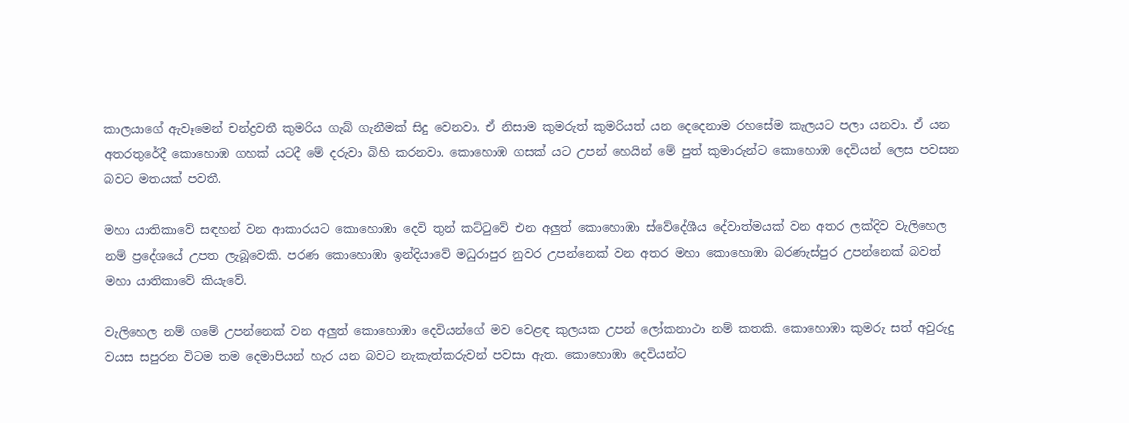කාලයාගේ ඇවෑමෙන් චන්ද්‍රවතී කුමරිය ගැබ් ගැනීමක් සිදු වෙනවා. ඒ නිසාම කුමරුත් කුමරියත් යන දෙදෙනාම රහසේම කැලයට පලා යනවා. ඒ යන අතරතුරේදී කොහොඹ ගහක් යටදී මේ දරුවා බිහි කරනවා. කොහොඹ ගසක් යට උපන් හෙයින් මේ පුත් කුමාරුන්ට කොහොඹ දෙවියන් ලෙස පවසන බවට මතයක් පවතී.

මහා යාතිකාවේ සඳහන් වන ආකාරයට කොහොඹා දෙවි තුන් කට්ටුවේ එන අලුත් කොහොඹා ස්වේදේශීය දේවාත්මයක් වන අතර ලක්දිව වැලිහෙල නම් ප්‍රදේශයේ උපත ලැබූවෙකි. පරණ කොහොඹා ඉන්දියාවේ මධුරාපුර නුවර උපන්නෙක් වන අතර මහා කොහොඹා බරණැස්පුර උපන්නෙක් බවත් මහා යාතිකාවේ කියැවේ.

වැලිහෙල නම් ගමේ උපන්නෙක් වන අලුත් කොහොඹා දෙවියන්ගේ මව වෙළඳ කුලයක උපන් ලෝකනාථා නම් කතකි. කොහොඹා කුමරු සත් අවුරුදු වයස සපුරන විටම තම දෙමාපියන් හැර යන බවට නැකැත්කරුවන් පවසා ඇත. කොහොඹා දෙවියන්ට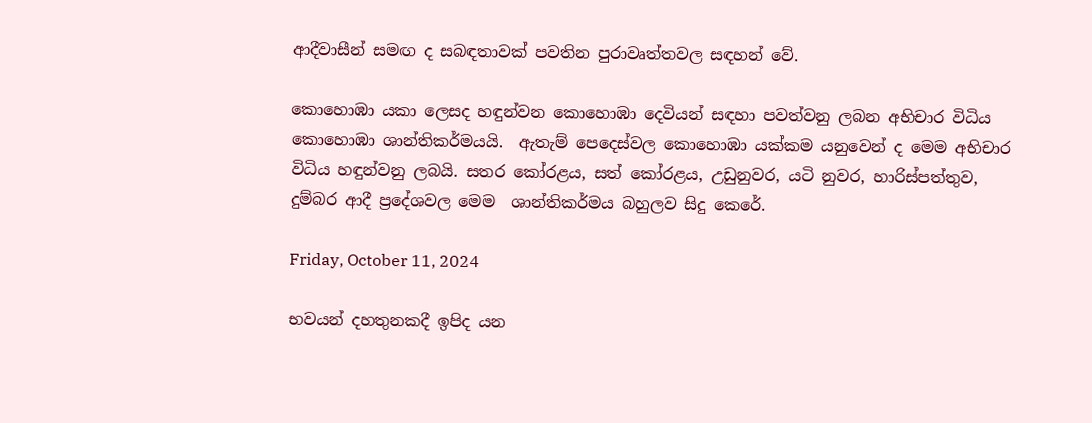ආදීවාසීන් සමඟ ද සබඳතාවක් පවතින පුරාවෘත්තවල සඳහන් වේ.

කොහොඹා යකා ලෙසද හඳුන්වන කොහොඹා දෙවියන් සඳහා පවත්වනු ලබන අභිචාර විධිය කොහොඹා ශාන්තිකර්මයයි.  ඇතැම් පෙදෙස්වල කොහොඹා යක්කම යනුවෙන් ද මෙම අභිචාර විධිය හඳුන්වනු ලබයි. සතර කෝරළය, සත් කෝරළය, උඩුනුවර, යටි නුවර, හාරිස්පත්තුව, දුම්බර ආදී ප්‍රදේශවල මෙම  ශාන්තිකර්මය බහුලව සිදු කෙරේ.

Friday, October 11, 2024

භවයන් දහතුනකදී ඉපිද යන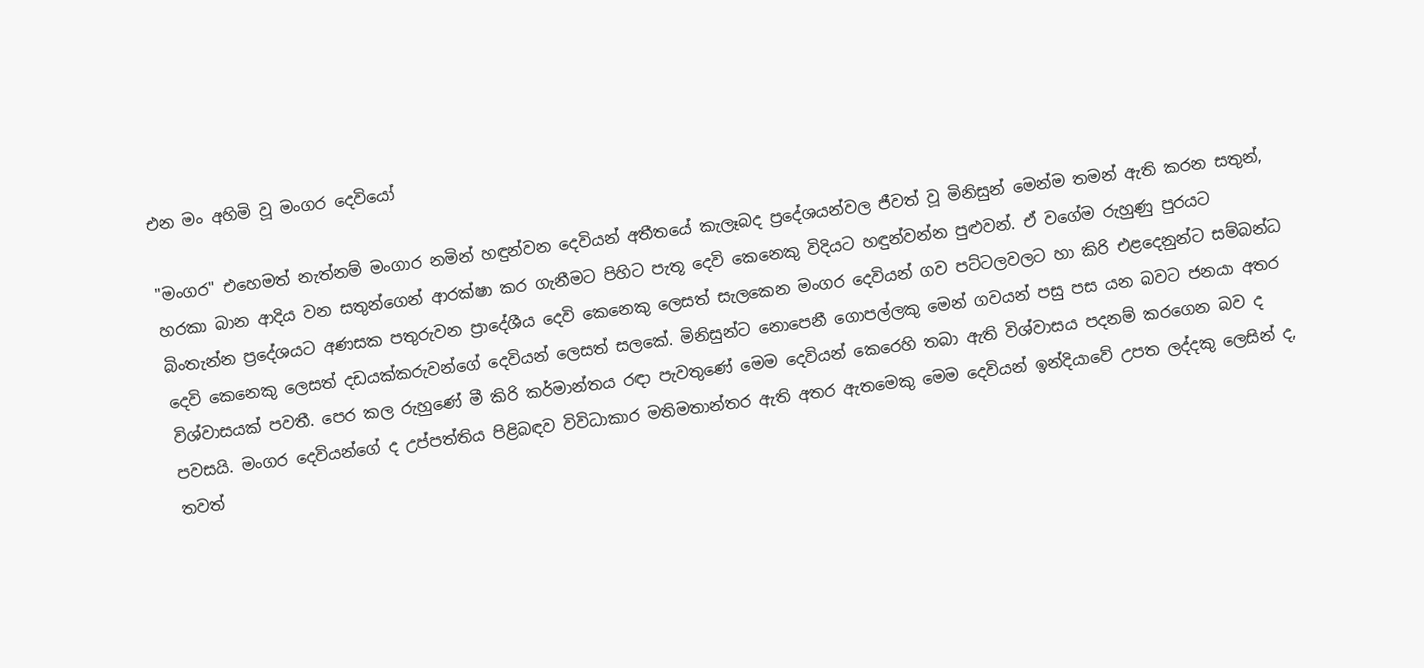එන මං අහිමි වූ මංගර දෙවියෝ

"මංගර" එහෙමත් නැත්නම් මංගාර නමින් හඳුන්වන දෙවියන් අතීතයේ කැලෑබද ප්‍රදේශයන්වල ජීවත් වූ මිනිසුන් මෙන්ම තමන් ඇති කරන සතුන්, හරකා බාන ආදිය වන සතුන්ගෙන් ආරක්ෂා කර ගැනීමට පිහිට පැතූ දෙවි කෙනෙකු විදියට හඳුන්වන්න පුළුවන්. ඒ වගේම රුහුණු පුරයට බිංතැන්න ප්‍රදේශයට අණසක පතුරුවන ප්‍රාදේශීය දෙවි කෙනෙකු ලෙසත් සැලකෙන මංගර දෙවියන් ගව පට්ටලවලට හා කිරි එළදෙනුන්ට සම්බන්ධ දෙවි කෙනෙකු ලෙසත් දඩයක්කරුවන්ගේ දෙවියන් ලෙසත් සලකේ. මිනිසුන්ට නොපෙනී ගොපල්ලකු මෙන් ගවයන් පසු පස යන බවට ජනයා අතර විශ්වාසයක් පවතී. පෙර කල රුහුණේ මී කිරි කර්මාන්තය රඳා පැවතුණේ මෙම දෙවියන් කෙරෙහි තබා ඇති විශ්වාසය පදනම් කරගෙන බව ද පවසයි. මංගර දෙවියන්ගේ ද උප්පත්තිය පිළිබඳව විවිධාකාර මතිමතාන්තර ඇති අතර ඇතමෙකු මෙම දෙවියන් ඉන්දියාවේ උපත ලද්දකු ලෙසින් ද, තවත්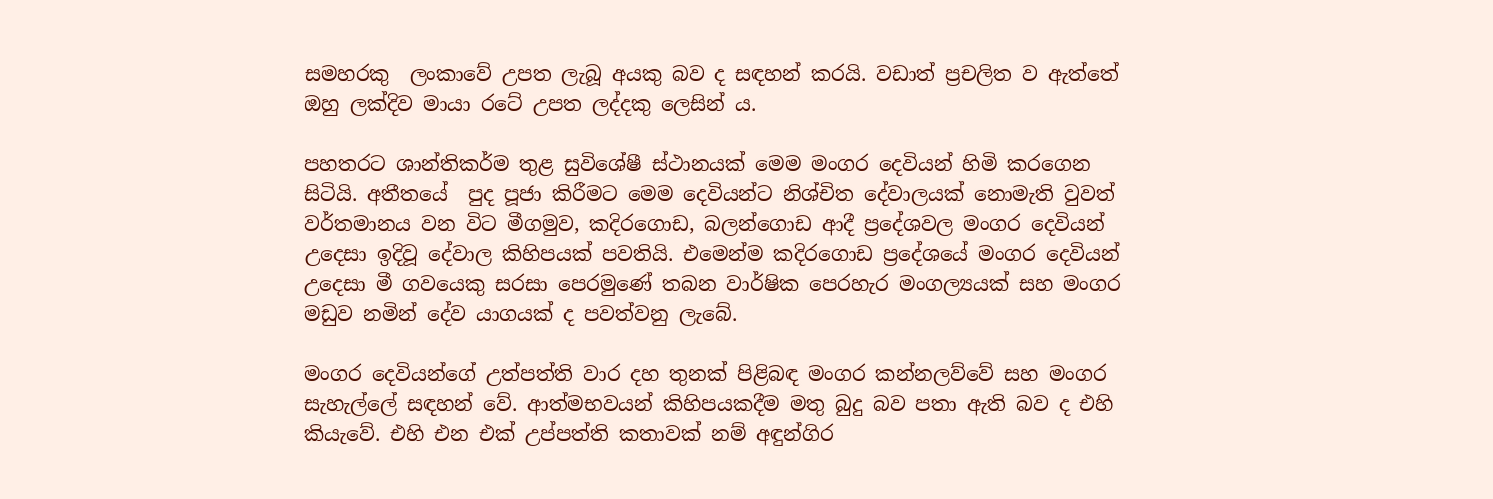සමහරකු  ලංකාවේ උපත ලැබූ අයකු බව ද සඳහන් කරයි. වඩාත් ප්‍රචලිත ව ඇත්තේ ඔහු ලක්දිව මායා රටේ උපත ලද්දකු ලෙසින් ය.

පහතරට ශාන්තිකර්ම තුළ සුවිශේෂී ස්ථානයක් මෙම මංගර දෙවියන් හිමි කරගෙන සිටියි. අතීතයේ  පුද පූජා කිරීමට මෙම දෙවියන්ට නිශ්චිත දේවාලයක් නොමැති වුවත් වර්තමානය වන විට මීගමුව, කදිරගොඩ, බලන්ගොඩ ආදී ප්‍රදේශවල මංගර දෙවියන් උදෙසා ඉදිවූ දේවාල කිහිපයක් පවතියි. එමෙන්ම කදිරගොඩ ප්‍රදේශයේ මංගර දෙවියන් උදෙසා මී ගවයෙකු සරසා පෙරමුණේ තබන වාර්ෂික පෙරහැර මංගල්‍යයක් සහ මංගර මඩුව නමින් දේව යාගයක් ද පවත්වනු ලැබේ.

මංගර දෙවියන්ගේ උත්පත්ති වාර දහ තුනක් පිළිබඳ මංගර කන්නලව්වේ සහ මංගර සැහැල්ලේ සඳහන් වේ. ආත්මභවයන් කිහිපයකදීම මතු බුදු බව පතා ඇති බව ද එහි කියැවේ. එහි එන එක් උප්පත්ති කතාවක් නම් අඳුන්ගිර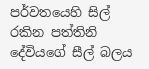පර්වතයෙහි සිල් රකින පත්තිනි දේවියගේ සීල් බලය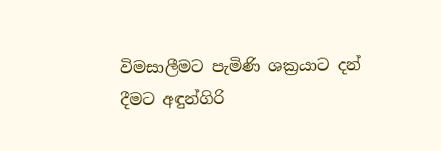විමසාලීමට පැමිණි ශක්‍රයාට දන් දීමට අඳුන්ගිරි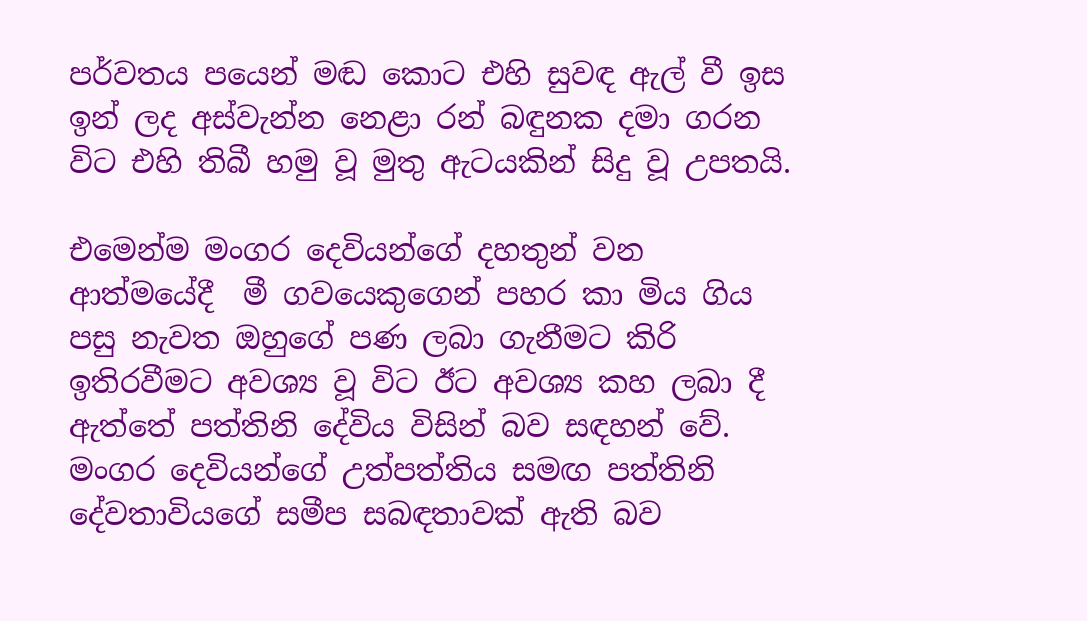පර්වතය පයෙන් මඬ කොට එහි සුවඳ ඇල් වී ඉස ඉන් ලද අස්වැන්න නෙළා රන් බඳුනක දමා ගරන විට එහි තිබී හමු වූ මුතු ඇටයකින් සිදු වූ උපතයි.

එමෙන්ම මංගර දෙවියන්ගේ දහතුන් වන ආත්මයේදී  මී ගවයෙකුගෙන් පහර කා මිය ගිය පසු නැවත ඔහුගේ පණ ලබා ගැනීමට කිරි ඉතිරවීමට අවශ්‍ය වූ විට ඊට අවශ්‍ය කහ ලබා දී ඇත්තේ පත්තිනි දේවිය විසින් බව සඳහන් වේ. මංගර දෙවියන්ගේ උත්පත්තිය සමඟ පත්තිනි දේවතාවියගේ සමීප සබඳතාවක් ඇති බව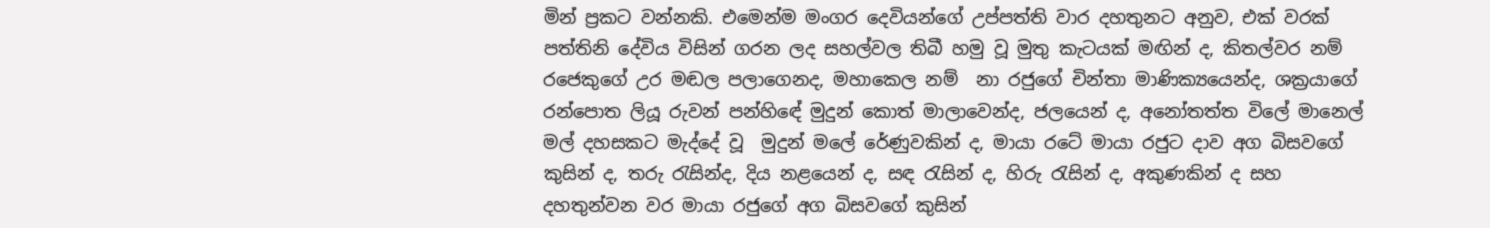මින් ප්‍රකට වන්නකි. එමෙන්ම මංගර දෙවියන්ගේ උප්පත්ති වාර දහතුනට අනුව, එක් වරක් පත්තිනි දේවිය විසින් ගරන ලද සහල්වල තිබී හමු වූ මුතු කැටයක් මඟින් ද, කිතල්වර නම් රජෙකුගේ උර මඬල පලාගෙනද, මහාකෙල නම්  නා රජුගේ චින්තා මාණික්‍යයෙන්ද, ශක්‍රයාගේ රන්පොත ලියූ රුවන් පන්හිඳේ මුදුන් කොත් මාලාවෙන්ද, ජලයෙන් ද, අනෝතත්ත විලේ මානෙල් මල් දහසකට මැද්දේ වූ  මුදුන් මලේ රේණුවකින් ද, මායා රටේ මායා රජුට දාව අග බිසවගේ කුසින් ද, තරු රැසින්ද, දිය නළයෙන් ද, සඳ රැසින් ද, හිරු රැසින් ද, අකුණකින් ද සහ දහතුන්වන වර මායා රජුගේ අග බිසවගේ කුසින්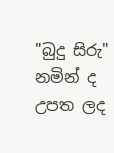"බුදු සිරු" නමින් ද උපත ලද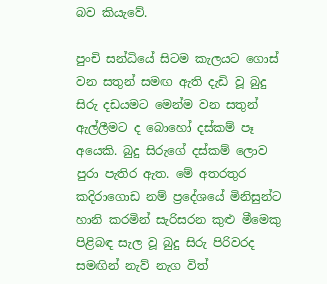බව කියැවේ.

පුංචි සන්ධියේ සිටම කැලයට ගොස් වන සතුන් සමඟ ඇති දැඩි වූ බුදු සිරු දඩයමට මෙන්ම වන සතුන් ඇල්ලීමට ද බොහෝ දස්කම් පෑ අයෙකි. බුදු සිරුගේ දස්කම් ලොව පුරා පැතිර ඇත. මේ අතරතුර කදිරාගොඩ නම් ප්‍රදේශයේ මිනිසුන්ට හානි කරමින් සැරිසරන කුළු මීමෙකු පිළිබඳ සැල වූ බුදු සිරු පිරිවරද සමඟින් නැව් නැග විත්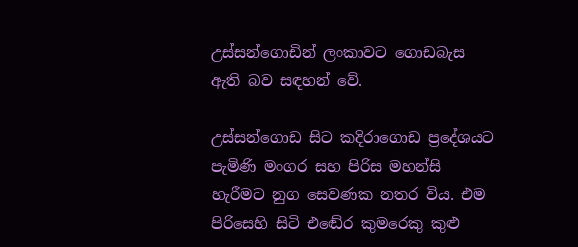උස්සන්ගොඩින් ලංකාවට ගොඩබැස ඇති බව සඳහන් වේ.

උස්සන්ගොඩ සිට කදිරාගොඩ ප්‍රදේශයට පැමිණි මංගර සහ පිරිස මහන්සි හැරීමට නුග සෙවණක නතර විය. එම පිරිසෙහි සිටි එඬේර කුමරෙකු කුළු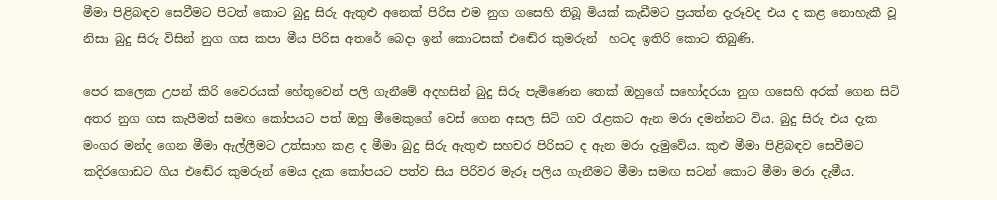මීමා පිළිබඳව සෙවීමට පිටත් කොට බුදු සිරු ඇතුළු අනෙක් පිරිස එම නුග ගසෙහි තිබූ මියක් කැඩීමට ප්‍රයත්න දැරූවද එය ද කළ නොහැකී වූ නිසා බුදු සිරු විසින් නුග ගස කපා මීය පිරිස අතරේ බෙදා ඉන් කොටසක් එඬේර කුමරුන්  හටද ඉතිරි කොට තිබුණි.

පෙර කලෙක උපන් කිරි වෛරයක් හේතුවෙන් පලි ගැනීමේ අදහසින් බුදු සිරු පැමිණෙන තෙක් ඔහුගේ සහෝදරයා නුග ගසෙහි අරක් ගෙන සිටි අතර නුග ගස කැපීමත් සමඟ කෝපයට පත් ඔහු මීමෙකුගේ වෙස් ගෙන අසල සිටි ගව රැළකට ඇන මරා දමන්නට විය. බුදු සිරු එය දැක මංගර මන්ද ගෙන මීමා ඇල්ලීමට උත්සාහ කළ ද මීමා බුදු සිරු ඇතුළු සහචර පිරිසට ද ඇන මරා දැමුවේය. කුළු මීමා පිළිබඳව සෙවීමට කදිරගොඩට ගිය එඬේර කුමරුන් මෙය දැක කෝපයට පත්ව සිය පිරිවර මැරූ පලිය ගැනීමට මීමා සමඟ සටන් කොට මීමා මරා දැමීය.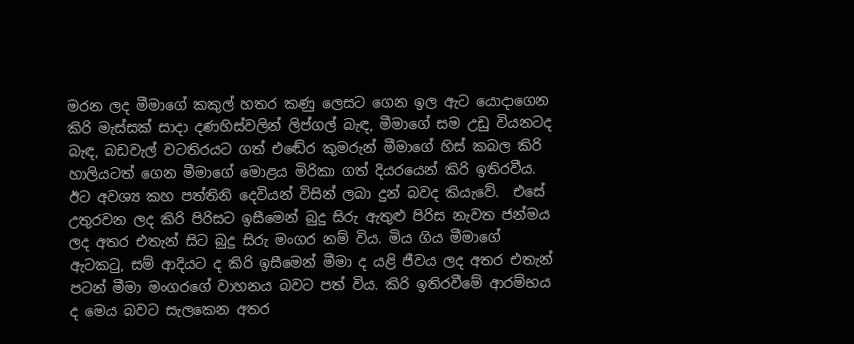මරන ලද මීමාගේ කකුල් හතර කණු ලෙසට ගෙන ඉල ඇට යොදාගෙන කිරි මැස්සක් සාදා දණහිස්වලින් ලිප්ගල් බැඳ, මීමාගේ සම උඩු වියනටද බැඳ, බඩවැල් වටතිරයට ගත් එඬේර කුමරුන් මීමාගේ හිස් කබල කිරි හාලියටත් ගෙන මීමාගේ මොළය මිරිකා ගත් දියරයෙන් කිරි ඉතිරවීය. ඊට අවශ්‍ය කහ පත්තිනි දෙවියන් විසින් ලබා දුන් බවද කියැවේ.  එසේ උතුරවන ලද කිරි පිරිසට ඉසීමෙන් බුදු සිරු ඇතුළු පිරිස නැවත ජන්මය ලද අතර එතැන් සිට බුදු සිරු මංගර නම් විය. මිය ගිය මීමාගේ ඇටකටු, සම් ආදියට ද කිරි ඉසීමෙන් මීමා ද යළි ජීවය ලද අතර එතැන් පටන් මීමා මංගරගේ වාහනය බවට පත් විය. කිරි ඉතිරවීමේ ආරම්භය ද මෙය බවට සැලකෙන අතර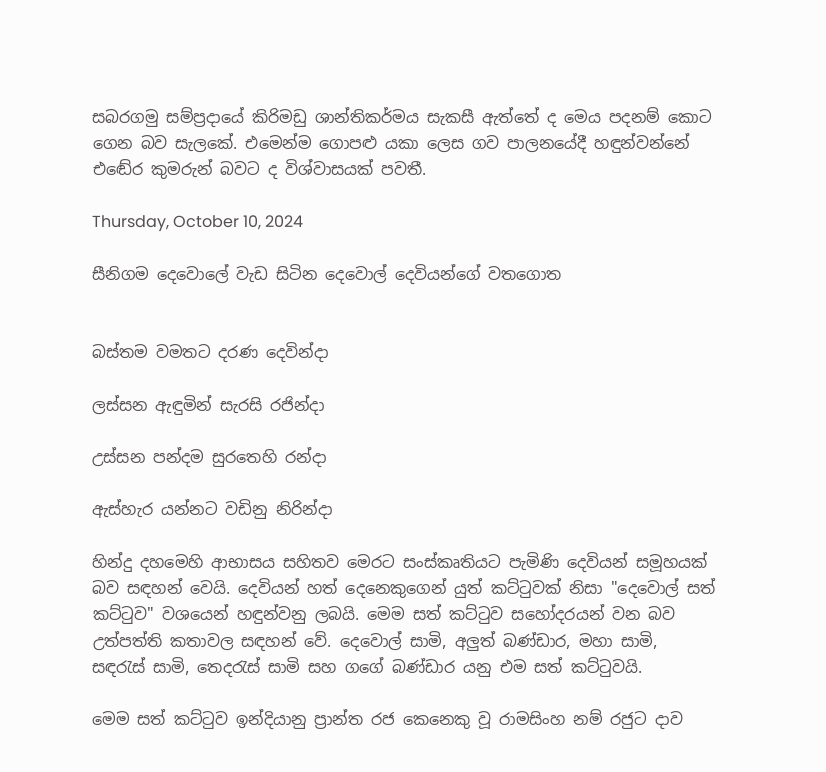සබරගමු සම්ප්‍රදායේ කිරිමඩු ශාන්තිකර්මය සැකසී ඇත්තේ ද මෙය පදනම් කොට ගෙන බව සැලකේ. එමෙන්ම ගොපළු යකා ලෙස ගව පාලනයේදී හඳුන්වන්නේ එඬේර කුමරුන් බවට ද විශ්වාසයක් පවතී.

Thursday, October 10, 2024

සීනිගම දෙවොලේ වැඩ සිටින දෙවොල් දෙවියන්ගේ වතගොත


බස්තම වමතට දරණ දෙවින්දා

ලස්සන ඇඳුමින් සැරසි රජින්දා

උස්සන පන්දම සුරතෙහි රන්දා

ඇස්හැර යන්නට වඩිනු නිරින්දා

හින්දු දහමෙහි ආභාසය සහිතව මෙරට සංස්කෘතියට පැමිණි දෙවියන් සමූහයක් බව සඳහන් වෙයි. දෙවියන් හත් දෙනෙකුගෙන් යුත් කට්ටුවක් නිසා "දෙවොල් සත් කට්ටුව" වශයෙන් හඳුන්වනු ලබයි. මෙම සත් කට්ටුව සහෝදරයන් වන බව උත්පත්ති කතාවල සඳහන් වේ. දෙවොල් සාමි, අලුත් බණ්ඩාර, මහා සාමි, සඳරැස් සාමි, තෙදරැස් සාමි සහ ගගේ බණ්ඩාර යනු එම සත් කට්ටුවයි.

මෙම සත් කට්ටුව ඉන්දියානු ප්‍රාන්ත රජ කෙනෙකු වූ රාමසිංහ නම් රජුට දාව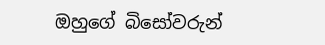ඔහුගේ බිසෝවරුන්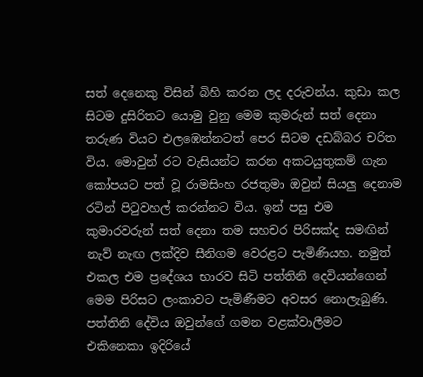සත් දෙනෙකු විසින් බිහි කරන ලද දරුවන්ය. කුඩා කල සිටම දුසිරිතට යොමු වුනු මෙම කුමරුන් සත් දෙනා තරුණ වියට එලඹෙන්නටත් පෙර සිටම දඩබ්බර චරිත විය. මොවුන් රට වැසියන්ට කරන අකටයුතුකම් ගැන කෝපයට පත් වූ රාමසිංහ රජතුමා ඔවුන් සියලු දෙනාම රටින් පිටුවහල් කරන්නට විය. ඉන් පසු එම  කුමාරවරුන් සත් දෙනා තම සහචර පිරිසක්ද සමඟින් නැව් නැඟ ලක්දිව සීනිගම වෙරළට පැමිණියහ. නමුත් එකල එම ප්‍රදේශය භාරව සිටි පත්තිනි දෙවියන්ගෙන් මෙම පිරිසට ලංකාවට පැමිණීමට අවසර නොලැබුණි. පත්තිනි දේවිය ඔවුන්ගේ ගමන වළක්වාලීමට එකිනෙකා ඉදිරියේ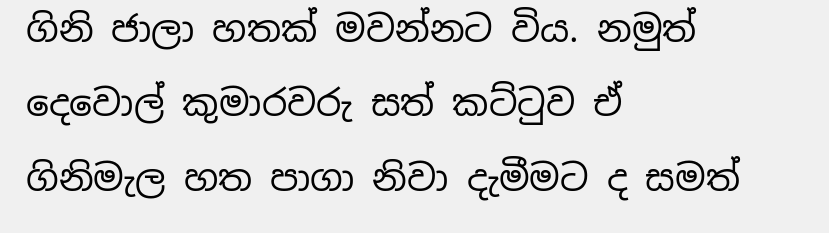ගිනි ජාලා හතක් මවන්නට විය. නමුත් දෙවොල් කුමාරවරු සත් කට්ටුව ඒ ගිනිමැල හත පාගා නිවා දැමීමට ද සමත්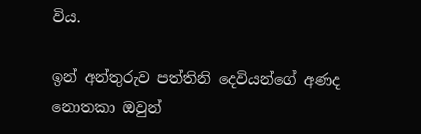විය.

ඉන් අන්තුරුව පත්තිනි දෙවියන්ගේ අණද නොතකා ඔවුන්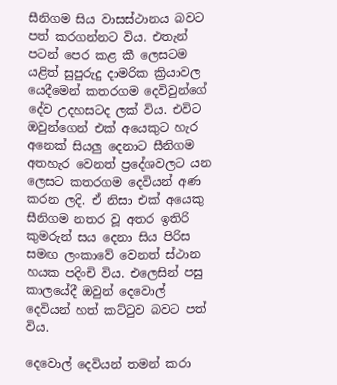සීනිගම සිය වාසස්ථානය බවට පත් කරගන්නට විය. එතැන් පටන් පෙර කළ කී ලෙසටම යළිත් සුපුරුදු දාමරික ක්‍රියාවල යෙදීමෙන් කතරගම දෙවිවුන්ගේ දේව උදහසටද ලක් විය. එවිට ඔවුන්ගෙන් එක් අයෙකුට හැර අනෙක් සියලු දෙනාට සීනිගම අතහැර වෙනත් ප්‍රදේශවලට යන ලෙසට කතරගම දෙවියන් අණ කරන ලදි. ඒ නිසා එක් අයෙකු සීනිගම නතර වූ අතර ඉතිරි කුමරුන් සය දෙනා සිය පිරිස සමඟ ලංකාවේ වෙනත් ස්ථාන හයක පදිංචි විය. එලෙසින් පසු කාලයේදී ඔවුන් දෙවොල් දෙවියන් හත් කට්ටුව බවට පත් විය.

දෙවොල් දෙවියන් තමන් කරා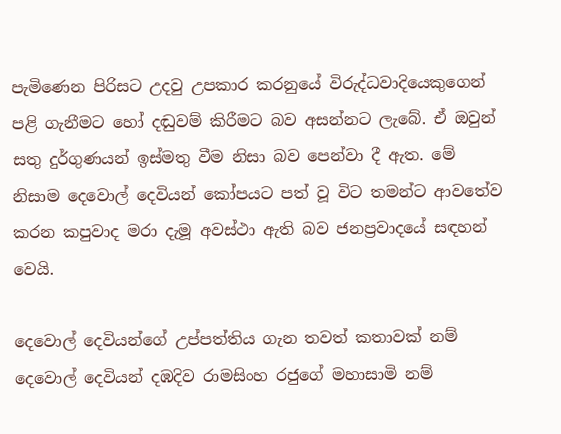පැමිණෙන පිරිසට උදවු උපකාර කරනුයේ විරුද්ධවාදියෙකුගෙන් පළි ගැනීමට හෝ දඬුවම් කිරීමට බව අසන්නට ලැබේ. ඒ ඔවුන් සතු දුර්ගුණයන් ඉස්මතු වීම නිසා බව පෙන්වා දී ඇත. මේ නිසාම දෙවොල් දෙවියන් කෝපයට පත් වූ විට තමන්ට ආවතේව කරන කපුවාද මරා දැමූ අවස්ථා ඇති බව ජනප්‍රවාදයේ සඳහන් වෙයි.

දෙවොල් දෙවියන්ගේ උප්පත්තිය ගැන තවත් කතාවක් නම් දෙවොල් දෙවියන් දඹදිව රාමසිංහ රජුගේ මහාසාමි නම්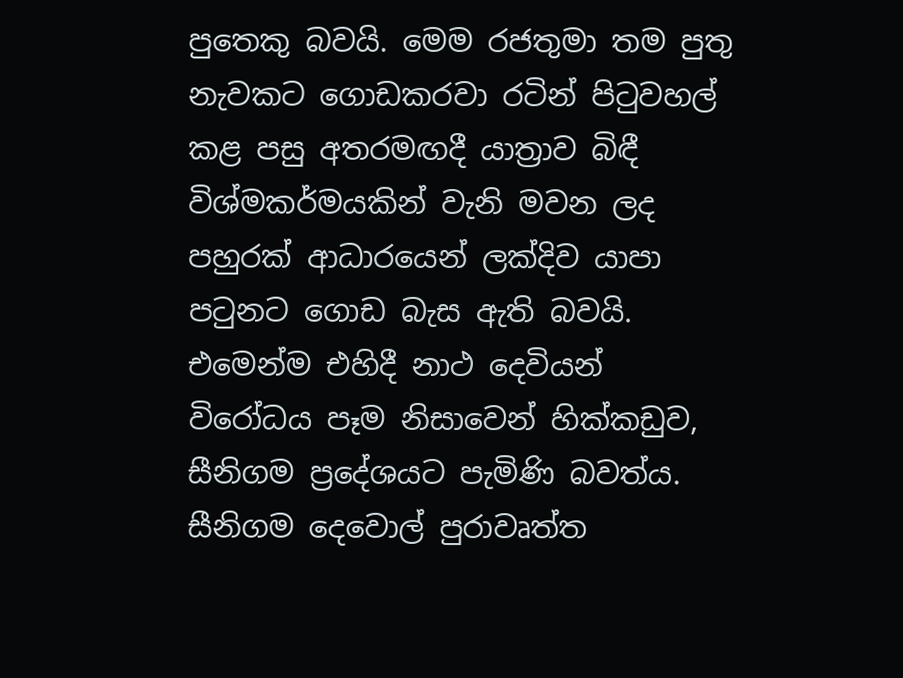පුතෙකු බවයි. මෙම රජතුමා තම පුතු නැවකට ගොඩකරවා රටින් පිටුවහල් කළ පසු අතරමඟදී යාත්‍රාව බිඳී විශ්මකර්මයකින් වැනි මවන ලද පහුරක් ආධාරයෙන් ලක්දිව යාපා පටුනට ගොඩ බැස ඇති බවයි. එමෙන්ම එහිදී නාථ දෙවියන් විරෝධය පෑම නිසාවෙන් හික්කඩුව, සීනිගම ප්‍රදේශයට පැමිණි බවත්ය. සීනිගම දෙවොල් පුරාවෘත්ත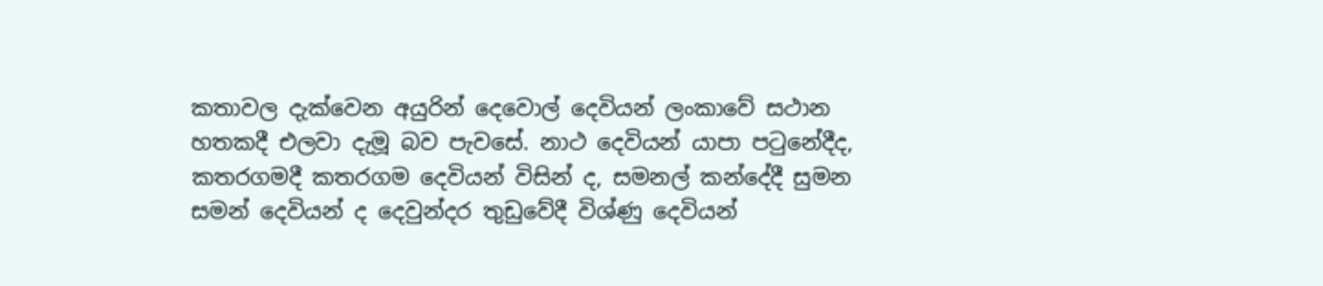කතාවල දැක්වෙන අයුරින් දෙවොල් දෙවියන් ලංකාවේ සථාන හතකදී එලවා දැමූ බව පැවසේ. නාථ දෙවියන් යාපා පටුනේදීද, කතරගමදී කතරගම දෙවියන් විසින් ද, සමනල් කන්දේදී සුමන සමන් දෙවියන් ද දෙවුන්දර තුඩුවේදී විශ්ණු දෙවියන්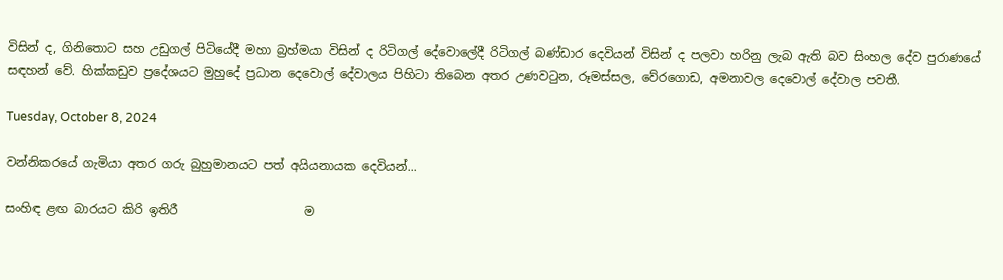විසින් ද, ගිනිතොට සහ උඩුගල් පිටියේදී මහා බ්‍රහ්මයා විසින් ද රිටිගල් දේවොලේදී රිටිගල් බණ්ඩාර දෙවියන් විසින් ද පලවා හරිනු ලැබ ඇති බව සිංහල දේව පුරාණයේ සඳහන් වේ. හික්කඩුව ප්‍රදේශයට මුහුදේ ප්‍රධාන දෙවොල් දේවාලය පිහිටා තිබෙන අතර උණවටුන, රූමස්සල, වේරගොඩ, අමනාවල දෙවොල් දේවාල පවතී.

Tuesday, October 8, 2024

වන්නිකරයේ ගැමියා අතර ගරු බුහුමානයට පත් අයියනායක දෙවියන්...

සංහිඳ ළඟ බාරයට කිරි ඉතිරී                     ම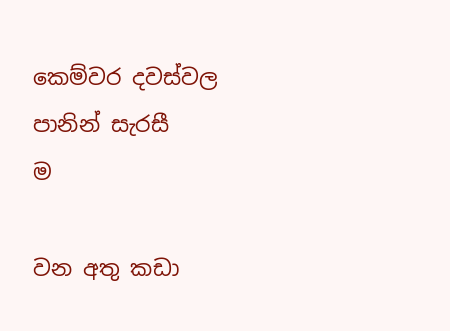කෙම්වර දවස්වල පානින් සැරසී                 ම

වන අතු කඩා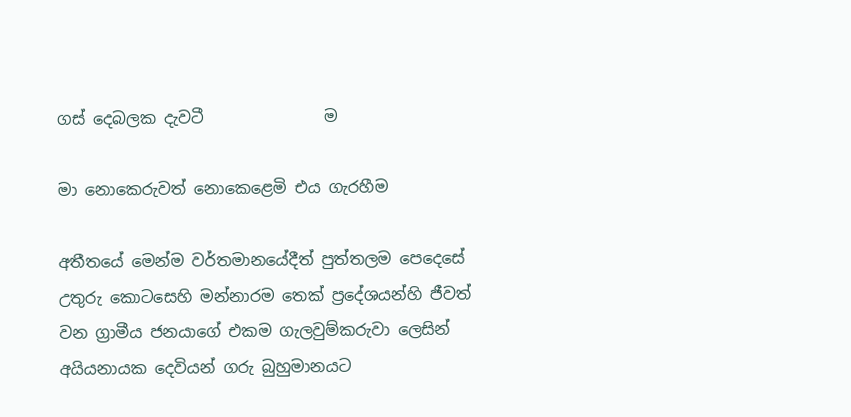ගස් දෙබලක දැවටී               ම

මා නොකෙරුවත් නොකෙළෙමි එය ගැරහීම

අතීතයේ මෙන්ම වර්තමානයේදීත් පුත්තලම පෙදෙසේ උතුරු කොටසෙහි මන්නාරම තෙක් ප්‍රදේශයන්හි ජීවත් වන ග්‍රාමීය ජනයාගේ එකම ගැලවුම්කරුවා ලෙසින් අයියනායක දෙවියන් ගරු බුහුමානයට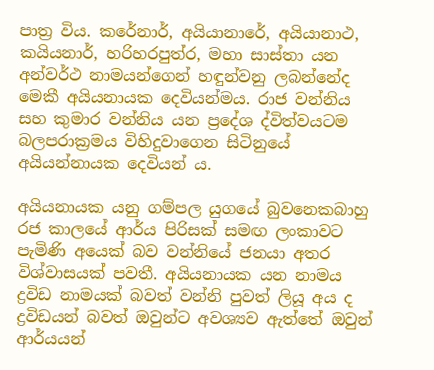පාත්‍ර විය. කරේනාර්, අයියානාරේ, අයියානාථ, කයියනාර්, හරිහරපුත්ර, මහා සාස්තා යන අන්වර්ථ නාමයන්ගෙන් හඳුන්වනු ලබන්නේද මෙකී අයියනායක දෙවියන්මය. රාජ වන්නිය සහ කුමාර වන්නිය යන ප්‍රදේශ ද්විත්වයටම බලපරාක්‍රමය විහිදුවාගෙන සිටිනුයේ අයියන්නායක දෙවියන්‍ ය.

අයියනායක යනු ගම්පල යුගයේ බුවනෙකබාහු රජ කාලයේ ආර්ය පිරිසක් සමඟ ලංකාවට පැමිණි අයෙක් බව වන්නියේ ජනයා අතර විශ්වාසයක් පවතී. අයියනායක යන නාමය ද්‍රවිඩ නාමයක් බවත් වන්නි පුවත් ලියූ අය ද ද්‍රවිඩයන් බවත් ඔවුන්ට අවශ්‍යව ඇත්තේ ඔවුන් ආර්යයන්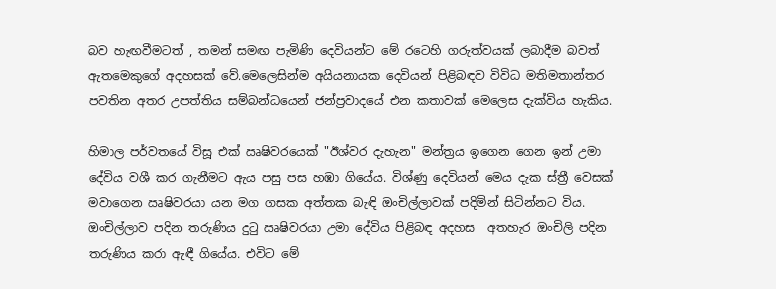බව හැඟවීමටත් , තමන් සමඟ පැමිණි දෙවියන්ට මේ රටෙහි ගරුත්වයක් ලබාදීම බවත් ඇතමෙකුගේ අදහසක් වේ.මෙලෙසින්ම අයියනායක දෙවියන් පිළිබඳව විවිධ මතිමතාන්තර පවතින අතර උපත්තිය සම්බන්ධයෙන් ජන්ප්‍රවාදයේ එන කතාවක් මෙලෙස දැක්විය හැකිය.

හිමාල පර්වතයේ විසූ එක් ඍෂිවරයෙක් "ඊශ්වර දැහැන" මන්ත්‍රය ඉගෙන ගෙන ඉන් උමා දේවිය වශී කර ගැනීමට ඇය පසු පස හඹා ගියේය. විශ්ණු දෙවියන් මෙය දැක ස්ත්‍රී වෙසක් මවාගෙන ඍෂිවරයා යන මග ගසක අත්තක බැඳි ඔංචිල්ලාවක් පදිමින් සිටින්නට විය. ඔංචිල්ලාව පදින තරුණිය දුටු ඍෂිවරයා උමා දේවිය පිළිබඳ අදහස  අතහැර ඔංචිලි පදින තරුණිය කරා ඇඳී ගියේය. එවිට මේ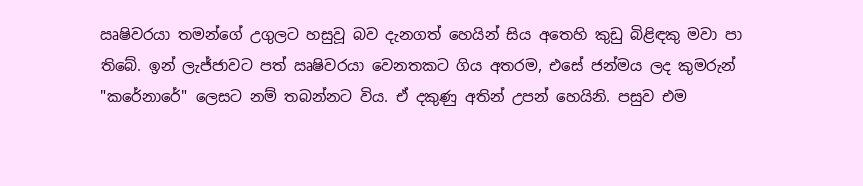ඍෂිවරයා තමන්ගේ උගුලට හසුවූ බව දැනගත් හෙයින් සිය අතෙහි කුඩු බිළිඳකු මවා පා තිබේ. ඉන් ලැජ්ජාවට පත් ඍෂිවරයා වෙනතකට ගිය අතරම, එසේ ජන්මය ලද කුමරුන් "කරේනාරේ" ලෙසට නම් තබන්නට විය. ඒ දකුණු අතින් උපන් හෙයිනි. පසුව එම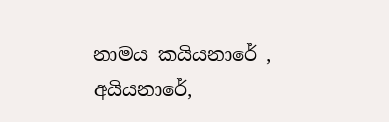නාමය කයියනාරේ , අයියනාරේ,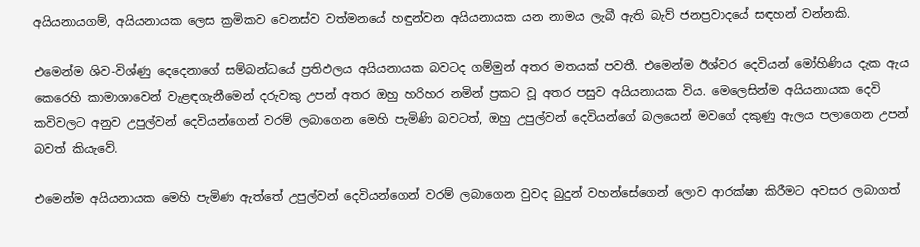අයියනායගම්, අයියනායක ලෙස ක්‍රමිකව වෙනස්ව වත්මනයේ හඳුන්වන අයියනායක යන නාමය ලැබී ඇති බැව් ජනප්‍රවාදයේ සඳහන් වන්නකි.

එමෙන්ම ශිව-විශ්ණු දෙදෙනාගේ සම්බන්ධයේ ප්‍රතිඵලය අයියනායක බවටද ගම්මුන් අතර මතයක් පවතී. එමෙන්ම ඊශ්වර දෙවියන් මෝහිණිය දැක ඇය කෙරෙහි කාමාශාවෙන් වැළඳගැනීමෙන් දරුවකු උපන් අතර ඔහු හරිහර නමින් ප්‍රකට වූ අතර පසුව අයියනායක විය. මෙලෙසින්ම අයියනායක දෙවි කවිවලට අනුව උපුල්වන් දෙවියන්ගෙන් වරම් ලබාගෙන මෙහි පැමිණි බවටත්, ඔහු උපුල්වන් දෙවියන්ගේ බලයෙන් මවගේ දකුණු ඇලය පලාගෙන උපන් බවත් කියැවේ.

එමෙන්ම අයියනායක මෙහි පැමිණ ඇත්තේ උපුල්වන් දෙවියන්ගෙන් වරම් ලබාගෙන වුවද බුදුන් වහන්සේගෙන් ලොව ආරක්ෂා කිරීමට අවසර ලබාගත්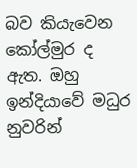බව කියැවෙන කෝල්මුර ද ඇත. ඔහු ඉන්දියාවේ මධුර නුවරින්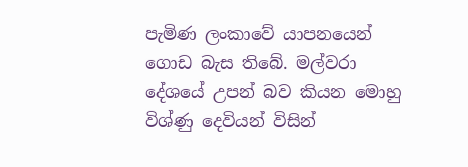පැමිණ ලංකාවේ යාපනයෙන් ගොඩ බැස තිබේ. මල්වරා දේශයේ උපන් බව කියන මොහු විශ්ණු දෙවියන් විසින්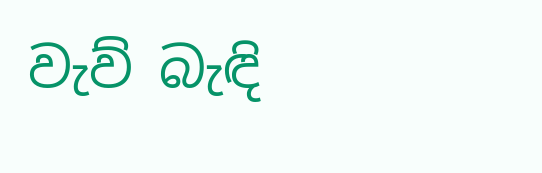වැව් බැඳි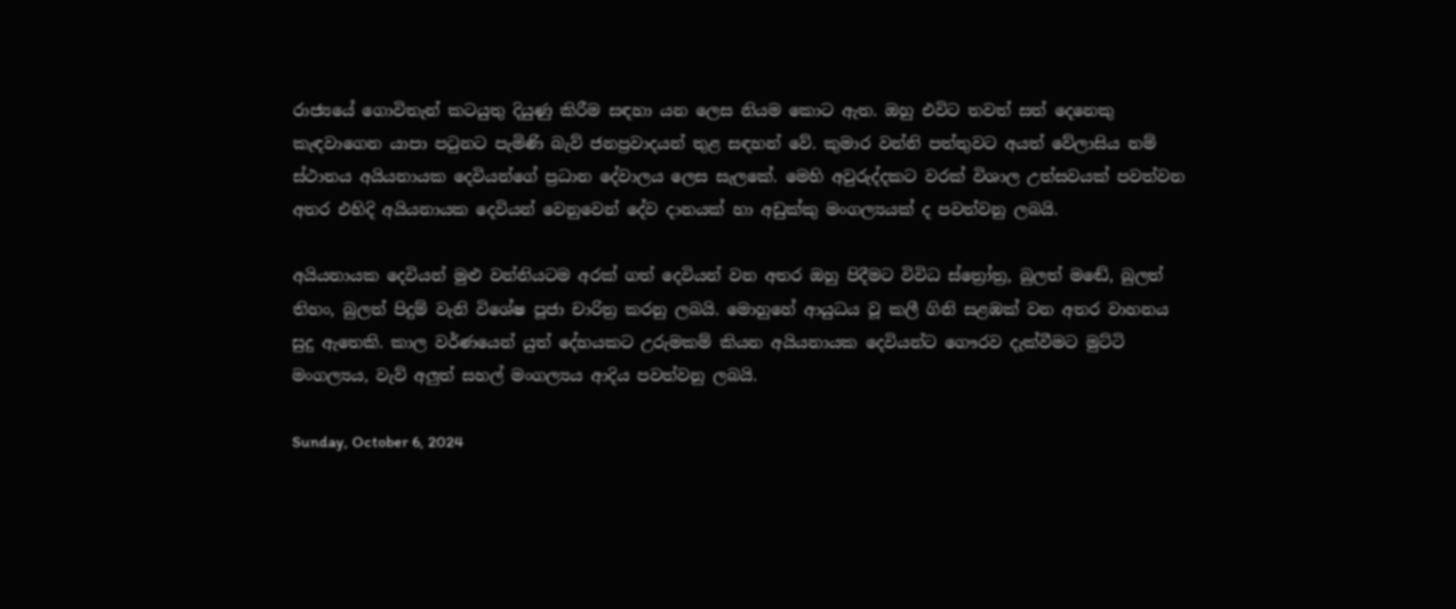රාජ්‍යයේ ගොවිතැන් කටයුතු දියුණු කිරීම සඳහා යන ලෙස නියම කොට ඇත. ඔහු එවිට තවත් සත් දෙනෙකු කැඳවාගෙන යාපා පටුනට පැමිණි බැව් ජනප්‍රවාදයන් තුළ සඳහන් වේ. කුමාර වන්නි පත්තුවට අයත් වේලාසිය නම් ස්ථානය අයියනායක දෙවියන්ගේ ප්‍රධාන දේවාලය ලෙස සැලකේ. මෙහි අවුරුද්දකට වරක් විශාල උත්සවයක් පවත්වන අතර එහිදි අයියනායක දෙවියන් වෙනුවෙන් දේව දානයක් හා අඩුක්කු මංගල්‍යයක් ද පවත්වනු ලබයි.

අයියනායක දෙවියන් මුළු වන්නියටම අරක් ගත් දෙවියන් වන අතර ඔහු පිදීමට විවිධ ස්ත්‍රෝත්‍ර, බුලත් මඬේ, බුලත් තිහං, බුලත් පිදුම් වැනි විශේෂ පූජා චාරිත්‍ර කරනු ලබයි. මොහුහේ ආයුධය වූ කලී ගිනි සළඹක් වන අතර වාහනය සුදු ඇතෙකි. කාල වර්ණයෙන් යුත් දේහයකට උරුමකම් කියන අයියනායක දෙවියන්ට ගෞරව දැක්වීමට මුට්ටි මංගල්‍යය, වැව් අලුත් සහල් මංගල්‍යය ආදිය පවත්වනු ලබයි.

Sunday, October 6, 2024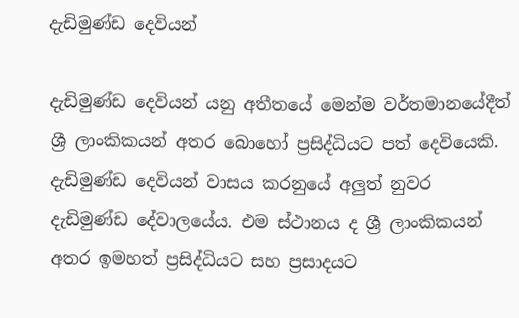දැඩිමුණ්ඩ දෙවියන්

දැඩිමුණ්ඩ දෙවියන් යනු අතීතයේ මෙන්ම ව‍ර්තමානයේදීත් ශ්‍රී ලාංකිකයන් අතර බොහෝ ප්‍රසිද්ධියට පත් දෙවියෙකි. දැඩිමුණ්ඩ දෙවියන් වාසය කරනුයේ අලුත් නුවර දැඩිමුණ්ඩ දේවාලයේය. එම ස්ථානය ද ශ්‍රී ලාංකිකයන් අතර ඉමහත් ප්‍රසිද්ධියට සහ ප්‍රසාදයට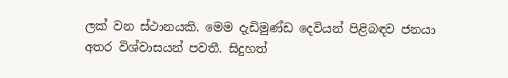ලක් වන ස්ථානයකි. මෙම දැඩිමුණ්ඩ දෙවියන් පිළිබඳව ජනයා අතර විශ්වාසයන් පවතී. සිදුහත්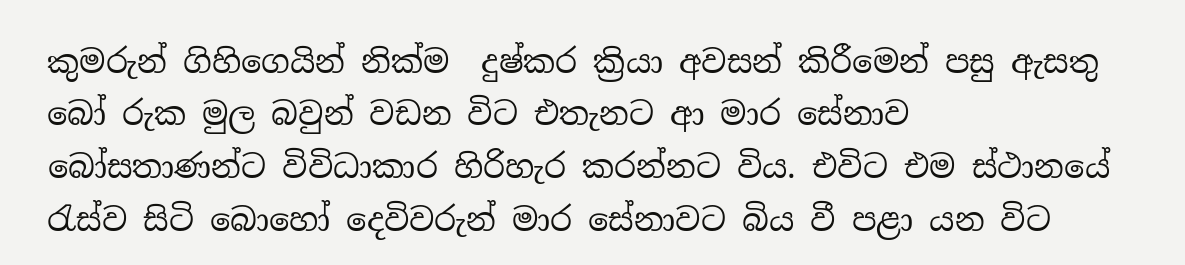කුමරුන් ගිහිගෙයින් නික්ම  දුෂ්කර ක්‍රියා අවසන් කිරීමෙන් පසු ඇසතු බෝ රුක මුල බවුන් වඩන විට එතැනට ආ මාර සේනාව බෝසතාණන්ට විවිධාකාර හිරිහැර කරන්නට විය. එවිට එම ස්ථානයේ රැස්ව සිටි බොහෝ දෙවිවරුන් මාර සේනාවට බිය වී පළා යන විට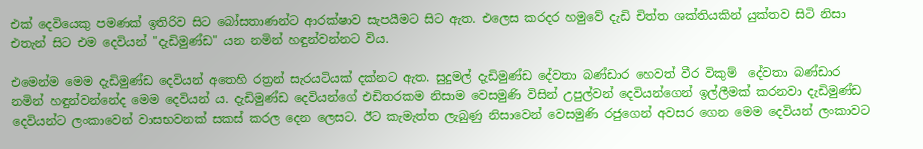එක් දෙවියෙකු පමණක් ඉතිරිව සිට බෝසතාණන්ට ආරක්ෂාව සැපයීමට සිට ඇත. එලෙස කරදර හමුවේ දැඩි චිත්ත ශක්තියකින් යුක්තව සිටි නිසා එතැන් සිට එම දෙවියන් "දැඩිමුණ්ඩ" යන නමින් හඳුන්වන්නට විය.

එමෙන්ම මෙම දැඩිමුණ්ඩ දෙවියන් අතෙහි රත්‍රන් සැරයටියක් දක්නට ඇත. සුදුමල් දැඩිමුණ්ඩ දේවතා බණ්ඩාර හෙවත් වීර විකුම්  දේවතා බණ්ඩාර නමින් හඳුන්වන්නේද මෙම දෙවියන්‍ ය. දැඩිමුණ්ඩ දෙවියන්ගේ එඩිතරකම නිසාම වෙසමුණි විසින් උපුල්වන් දෙවියන්ගෙන් ඉල්ලීමක් කරනවා දැඩිමුණ්ඩ දෙවියන්ට ලංකාවෙන් වාසභවනක් සකස් කරල දෙන ලෙසට. ඊට කැමැත්ත ලැබුණු නිසාවෙන් වෙසමුණි රජුගෙන් අවසර ගෙන මෙම දෙවියන් ලංකාවට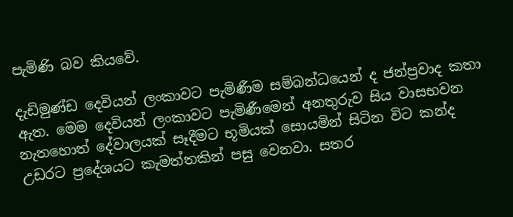පැමිණි බව කියවේ.

දැඩිමුණ්ඩ දෙවියන් ලංකාවට පැමිණීම සම්බන්ධයෙන් ද ජන්ප්‍රවාද කතා ඇත. මෙම දෙවියන් ලංකාවට පැමිණීමෙන් අනතුරුව සිය වාසභවන නැතහොත් දේවාලයක් සෑදීමට භූමියක් සොයමින් සිටින විට කන්ද උඩරට ප්‍රදේශයට කැමත්තකින් පසු වෙනවා. සතර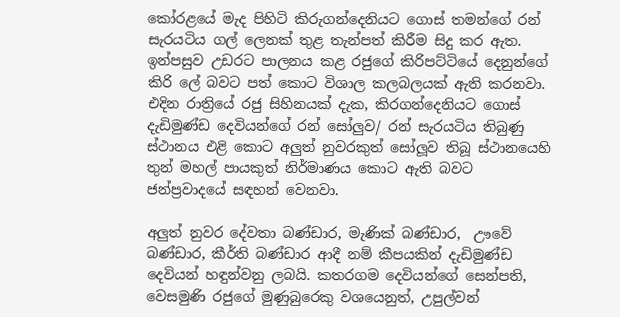කෝරළයේ මැද පිහිටි කිරුගන්දෙනියට ගොස් තමන්ගේ රන් සැරයටිය ගල් ලෙනක් තුළ තැන්පත් කිරීම සිදු කර ඇත. ඉන්පසුව උඩරට පාලනය කළ රජුගේ කිරිපට්ටියේ දෙනුන්ගේ කිරි ලේ බවට පත් කොට විශාල කලබලයක් ඇති කරනවා. එදින රාත්‍රියේ රජු සිහිනයක් දැක, කිරගන්දෙනියට ගොස් දැඩිමුණ්ඩ දෙවියන්ගේ රන් සෝලුව/ රන් සැරයටිය තිබුණු ස්ථානය එළි කොට අලුත් නුවරකුත් සෝලූව තිබූ ස්ථානයෙහි තුන් මහල් පායකුත් නිර්මාණය කොට ඇති බවට ජන්ප්‍රවාදයේ සඳහන් වෙනවා.

අලුත් නුවර දේවතා බණ්ඩාර, මැණික් බණ්ඩාර,  ඌවේ බණ්ඩාර, කීර්ති බණ්ඩාර ආදී නම් කීපයකින් දැඩිමුණ්ඩ දෙවියන් හඳුන්වනු ලබයි. කතරගම දෙවියන්ගේ සෙන්පති, වෙසමුණි රජුගේ මුණුබුරෙකු වශයෙනුත්, උපුල්වන්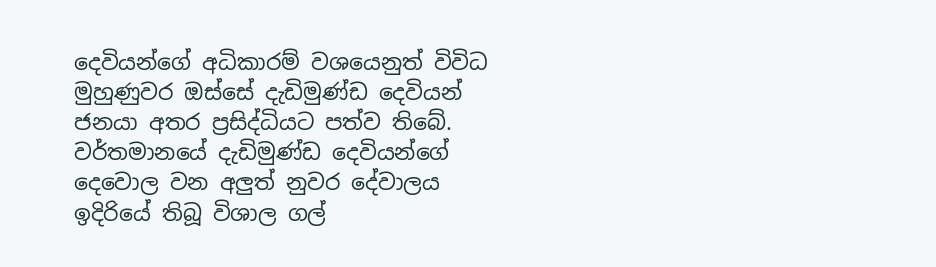දෙවියන්ගේ අධිකාරම් වශයෙනුත් විවිධ මුහුණුවර ඔස්සේ දැඩිමුණ්ඩ දෙවියන් ජනයා අතර ප්‍රසිද්ධියට පත්ව තිබේ. වර්තමානයේ දැඩිමුණ්ඩ දෙවියන්ගේ දෙවොල වන අලුත් නුවර දේවාලය ඉදිරියේ තිබූ විශාල ගල්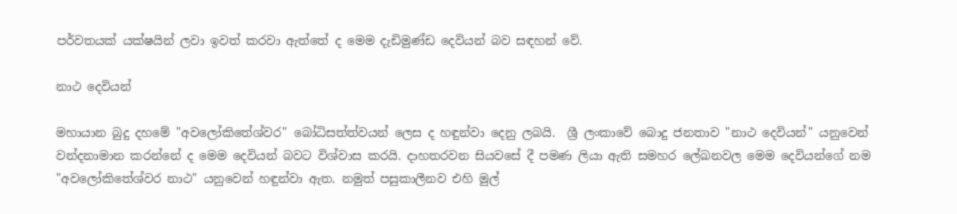පර්වතයක් යක්ෂයින් ලවා ඉවත් කරවා ඇත්තේ ද මෙම දැඩිමුණ්ඩ දෙවියන් බව සඳහන් වේ.

නාථ දෙවියන්

මහායාන බුදු දහමේ "අවලෝකිතේශ්වර" බෝධිසත්ත්වයන් ලෙස ද හඳුන්වා දෙනු ලබයි.  ශ්‍රී ලංකාවේ බොදු ජනතාව "නාථ දෙවියන්" යනුවෙන් වන්දනාමාන කරන්නේ ද මෙම දෙවියන් බවට විශ්වාස කරයි. දාහතරවන සියවසේ දී පමණ ලියා ඇති සමහර ලේඛනවල මෙම දෙවියන්ගේ නම "අවලෝකිතේශ්වර නාථ" යනුවෙන් හඳුන්වා ඇත. නමුත් පසුකාලීනව එහි මුල්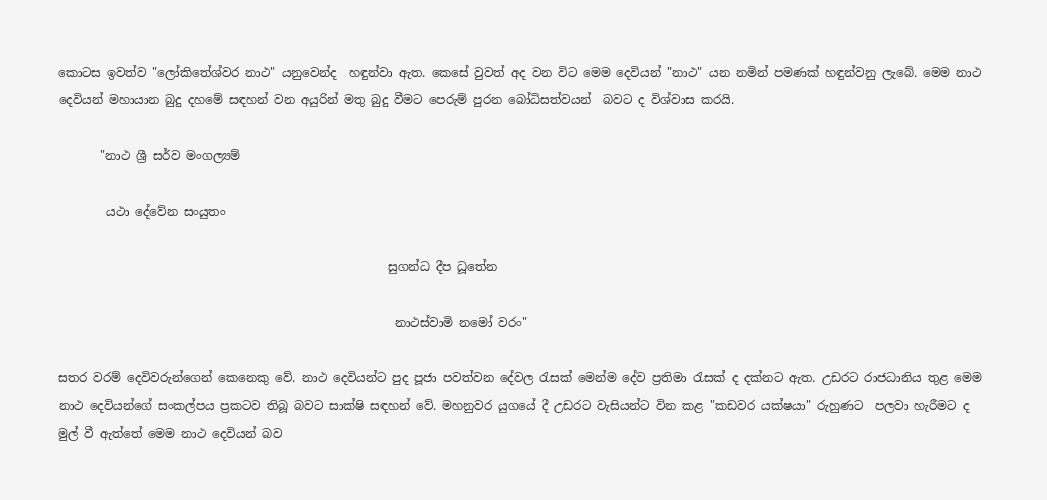කොටස ඉවත්ව "ලෝකිතේශ්වර නාථ" යනුවෙන්ද  හඳුන්වා ඇත. කෙසේ වුවත් අද වන විට මෙම දෙවියන් "නාථ" යන නමින් පමණක් හඳුන්වනු ලැබේ. මෙම නාථ දෙවියන් මහායාන බුදු දහමේ සඳහන් වන අයුරින් මතු බුදු වීමට පෙරුම් පුරන බෝධිසත්වයන්  බවට ද විශ්වාස කරයි.

       "නාථ ශ්‍රී සර්ව මංගල්‍යම්

        යථා දේවේන සංයුතං

                                                       සුගන්ධ දීප ධූතේන

                                                        නාථස්‌වාමි නමෝ වරං"

සතර වරම් දෙවිවරුන්ගෙන් කෙනෙකු වේ. නාථ දෙවියන්ට පුද පූජා පවත්වන දේවල රැසක් මෙන්ම දේව ප්‍රතිමා රැසක් ද දක්නට ඇත. උඩරට රාජධානිය තුළ මෙම නාථ දෙවියන්ගේ සංකල්පය ප්‍රකටව තිබූ බවට සාක්ෂි සඳහන් වේ. මහනුවර යුගයේ දී උඩරට වැසියන්ට වින කළ "කඩවර යක්ෂයා" රුහුණට  පලවා හැරීමට ද මුල් වී ඇත්තේ මෙම නාථ දෙවියන් බව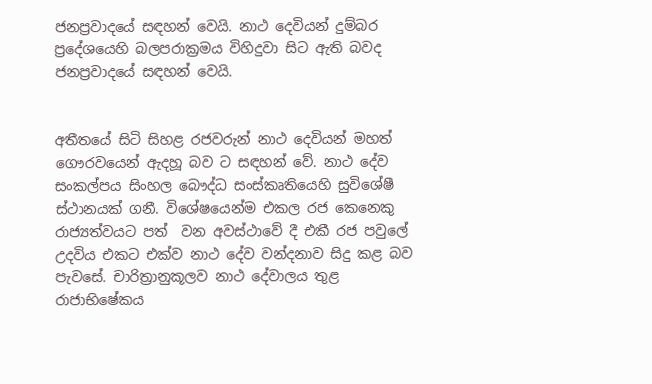ජනප්‍රවාදයේ සඳහන් වෙයි. නාථ දෙවියන් දුම්බර ප්‍රදේශයෙහි බලපරාක්‍රමය විහිදුවා සිට ඇති බවද ජනප්‍රවාදයේ සඳහන් වෙයි.


අතීතයේ සිටි සිහළ රජවරුන් නාථ දෙවියන් මහත් ගෞරවයෙන් ඇදහූ බව ට සඳහන් වේ. නාථ දේව සංකල්පය සිංහල බෞද්ධ සංස්කෘතියෙහි සුවිශේෂී ස්ථානයක් ගනී. විශේෂයෙන්ම එකල රජ කෙනෙකු රාජ්‍යත්වයට පත්  වන අවස්ථාවේ දී එකී රජ පවුලේ උදවිය එකට එක්ව නාථ දේව වන්දනාව සිදු කළ බව පැවසේ. චාරිත්‍රානුකූලව නාථ දේවාලය තුළ රාජාභිෂේකය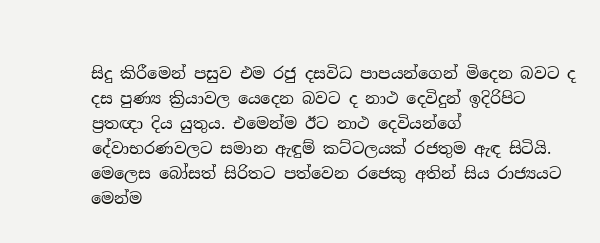සිදු කිරීමෙන් පසුව එම රජු දසවිධ පාපයන්ගෙන් මිදෙන බවට ද දස පුණ්‍ය ක්‍රියාවල යෙදෙන බවට ද නාථ දෙවිදුන් ඉදිරිපිට ප්‍රතඥා දිය යුතුය. එමෙන්ම ඊට නාථ දෙවියන්ගේ දේවාභරණවලට සමාන ඇඳුම් කට්ටලයක් රජතුම ඇඳ සිටියි. මෙලෙස බෝසත් සිරිතට පත්වෙන රජෙකු අතින් සිය රාජ්‍යයට මෙන්ම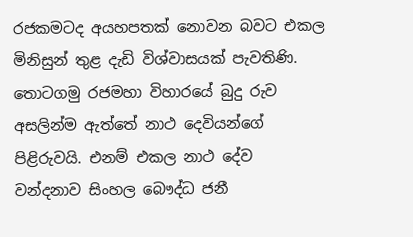රජකමටද අයහපතක් නොවන බවට එකල මිනිසුන් තුළ දැඩි විශ්වාසයක් පැවතිණි. තොටගමු රජමහා විහාරයේ බුදු රුව අසලින්ම ඇත්තේ නාථ දෙවියන්ගේ පිළිරුවයි. එනම් එකල නාථ දේව වන්දනාව සිංහල බෞද්ධ ජනී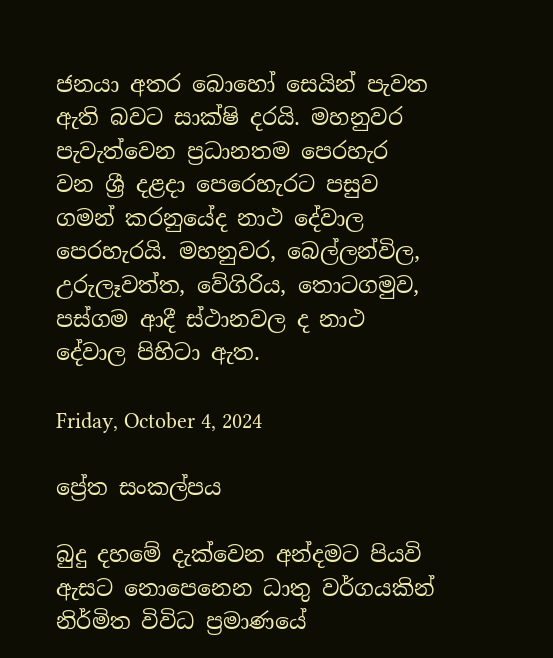ජනයා අතර බොහෝ සෙයින් පැවත ඇති බවට සාක්ෂි දරයි. මහනුවර පැවැත්වෙන ප්‍රධානතම පෙරහැර වන ශ්‍රී දළදා පෙරෙහැරට පසුව ගමන් කරනුයේද නාථ දේවාල පෙරහැරයි. මහනුවර, බෙල්ලන්විල, උරුලෑවත්ත, වේගිරිය, තොටගමුව, පස්ගම ආදී ස්ථානවල ද නාථ දේවාල පිහිටා ඇත.

Friday, October 4, 2024

ප්‍රේත සංකල්පය

බුදු දහමේ දැක්වෙන අන්දමට පියවි ඇසට නොපෙනෙන ධාතු වර්ගයකින් නිර්මිත විවිධ ප්‍රමාණයේ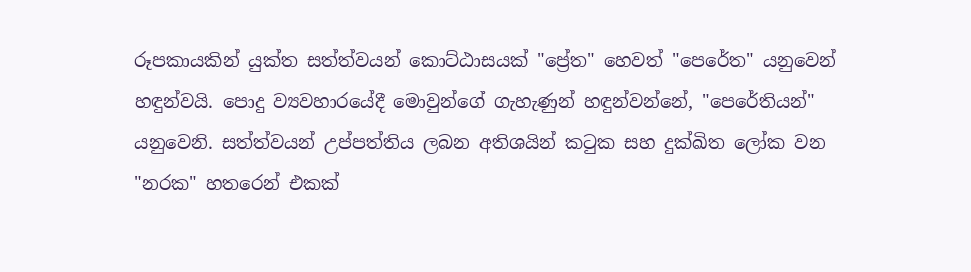රූපකායකින් යුක්ත සත්ත්වයන් කොට්ඨාසයක් "ප්‍රේත" හෙවත් "පෙරේත" යනුවෙන් හඳුන්වයි. පොදු ව්‍යවහාරයේදී මොවුන්ගේ ගැහැණුන් හඳුන්වන්නේ, "පෙරේතියන්" යනුවෙනි. සත්ත්වයන් උප්පත්තිය ලබන අතිශයින් කටුක සහ දුක්ඛිත ලෝක වන "නරක" හතරෙන් එකක්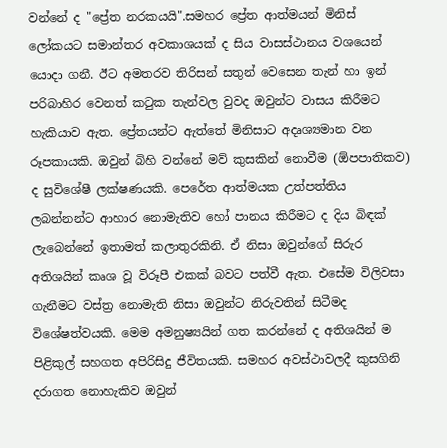වන්නේ ද "ප්‍රේත නරකයයි".සමහර ප්‍රේත ආත්මයන් මිනිස් ලෝකයට සමාන්තර අවකාශයක් ද සිය වාසස්ථානය වශයෙන් යොදා ගනී. ඊට අමතරව තිරිසන් සතුන් වෙසෙන තැන් හා ඉන් පරිබාහිර වෙනත් කටුක තැන්වල වුවද ඔවුන්ට වාසය කිරීමට හැකියාව ඇත. ප්‍රේතයන්ට ඇත්තේ මිනිසාට අදෘශ්‍යමාන වන රූපකායකි. ඔවුන් බිහි වන්නේ මව් කුසකින් නොවීම (ඕපපාතිකව) ද සුවිශේෂී ලක්ෂණයකි. පෙරේත ආත්මයක උත්පත්තිය ලබන්නන්ට ආහාර නොමැතිව හෝ පානය කිරීමට ද දිය බිඳක් ලැබෙන්නේ ඉතාමත් කලාතුරකිනි. ඒ නිසා ඔවුන්ගේ සිරුර අතිශයින් කෘශ වූ විරූපී එකක් බවට පත්වී ඇත. එසේම විලිවසා   ගැනීමට වස්ත්‍ර නොමැති නිසා ඔවුන්ට නිරුවතින් සිටීමද විශේෂත්වයකි. මෙම අමනුෂ්‍යයින් ගත කරන්නේ ද අතිශයින් ම පිළිකුල් සහගත අපිරිසිදු ජීවිතයකි. සමහර අවස්ථාවලදී කුසගිනි දරාගත නොහැකිව ඔවුන්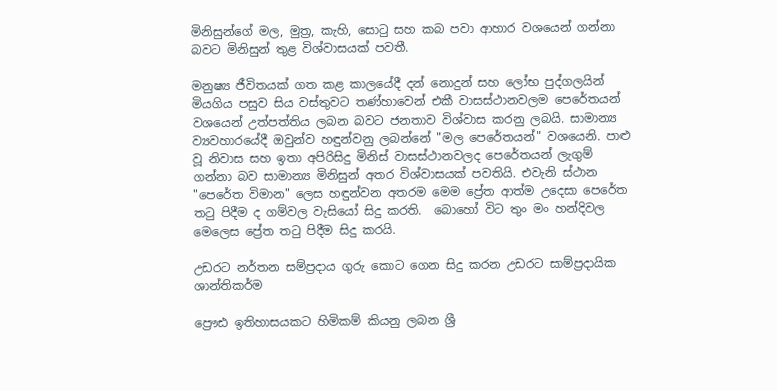මිනිසුන්ගේ මල, මුත්‍ර, කැහි, සොටු සහ කබ පවා ආහාර වශයෙන් ගන්නා බවට මිනිසුන් තුළ විශ්වාසයක් පවතී.

මනුෂ්‍ය ජීවිතයක් ගත කළ කාලයේදී දන් නොදුන් සහ ලෝභ පුද්ගලයින් මියගිය පසුව සිය වස්තුවට තණ්හාවෙන් එකී වාසස්ථානවලම පෙරේතයන් වශයෙන් උත්පත්තිය ලබන බවට ජනතාව විශ්වාස කරනු ලබයි. සාමාන්‍ය ව්‍යවහාරයේදී ඔවුන්ව හඳුන්වනු ලබන්නේ "මල පෙරේතයන්" වශයෙනි. පාළු වූ නිවාස සහ ඉතා අපිරිසිදු මිනිස් වාසස්ථානවලද පෙරේතයන් ලැගුම් ගන්නා බව සාමාන්‍ය මිනිසුන් අතර විශ්වාසයක් පවතියි. එවැනි ස්ථාන "පෙරේත විමාන" ලෙස හඳුන්වන අතරම මෙම ප්‍රේත ආත්ම උදෙසා පෙරේත තටු පිදීම ද ගම්වල වැසියෝ සිදු කරති.  බොහෝ විට තුං මං හන්දිවල මෙලෙස ප්‍රේත තටු පිදීම සිදු කරයි.

උඩරට නර්තන සම්ප්‍රදාය ගුරු කොට ගෙන සිදු කරන උඩරට සාම්ප්‍රදායික ශාන්තිකර්ම

ප්‍රෞඪ ඉතිහාසයකට හිමිකම් කියනු ලබන ශ්‍රී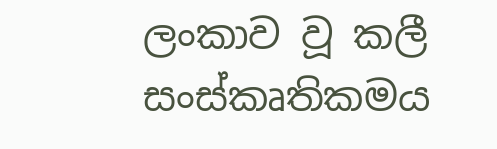ලංකාව වූ කලී සංස්කෘතිකමය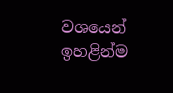වශයෙන් ඉහළින්ම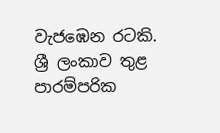වැජඹෙන රටකි. ශ්‍රී ලංකාව තුළ පාරම්පරික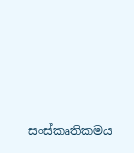සංස්කෘතිකමය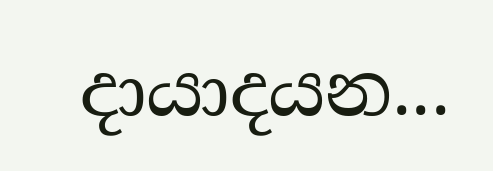දායාදයන...